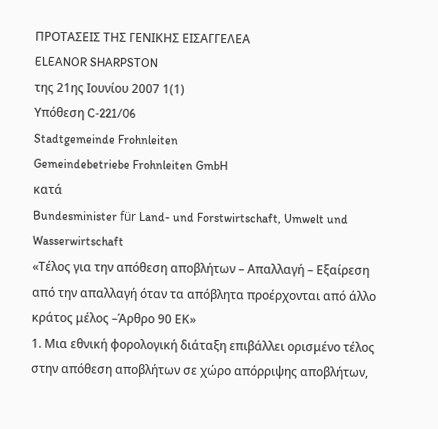ΠΡΟΤΑΣΕΙΣ ΤΗΣ ΓΕΝΙΚΗΣ ΕΙΣΑΓΓΕΛΕΑ
ELEANOR SHARPSTON
της 21ης Ιουνίου 2007 1(1)
Υπόθεση C‑221/06
Stadtgemeinde Frohnleiten
Gemeindebetriebe Frohnleiten GmbH
κατά
Bundesminister für Land- und Forstwirtschaft, Umwelt und Wasserwirtschaft
«Τέλος για την απόθεση αποβλήτων – Απαλλαγή – Εξαίρεση από την απαλλαγή όταν τα απόβλητα προέρχονται από άλλο κράτος μέλος –Άρθρο 90 ΕΚ»
1. Μια εθνική φορολογική διάταξη επιβάλλει ορισμένο τέλος στην απόθεση αποβλήτων σε χώρο απόρριψης αποβλήτων,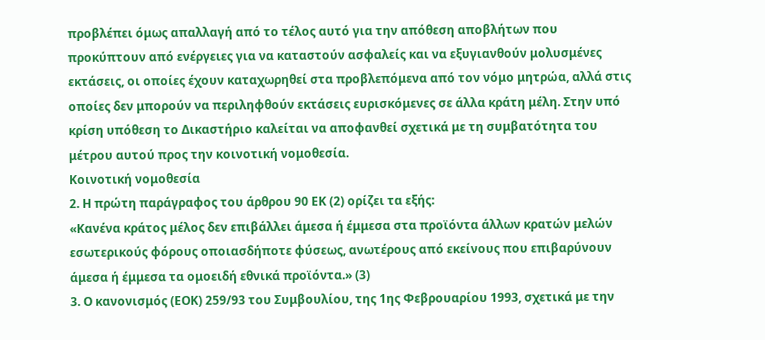προβλέπει όμως απαλλαγή από το τέλος αυτό για την απόθεση αποβλήτων που προκύπτουν από ενέργειες για να καταστούν ασφαλείς και να εξυγιανθούν μολυσμένες εκτάσεις, οι οποίες έχουν καταχωρηθεί στα προβλεπόμενα από τον νόμο μητρώα, αλλά στις οποίες δεν μπορούν να περιληφθούν εκτάσεις ευρισκόμενες σε άλλα κράτη μέλη. Στην υπό κρίση υπόθεση το Δικαστήριο καλείται να αποφανθεί σχετικά με τη συμβατότητα του μέτρου αυτού προς την κοινοτική νομοθεσία.
Κοινοτική νομοθεσία
2. Η πρώτη παράγραφος του άρθρου 90 ΕΚ (2) ορίζει τα εξής:
«Κανένα κράτος μέλος δεν επιβάλλει άμεσα ή έμμεσα στα προϊόντα άλλων κρατών μελών εσωτερικούς φόρους οποιασδήποτε φύσεως, ανωτέρους από εκείνους που επιβαρύνουν άμεσα ή έμμεσα τα ομοειδή εθνικά προϊόντα.» (3)
3. Ο κανονισμός (ΕΟΚ) 259/93 του Συμβουλίου, της 1ης Φεβρουαρίου 1993, σχετικά με την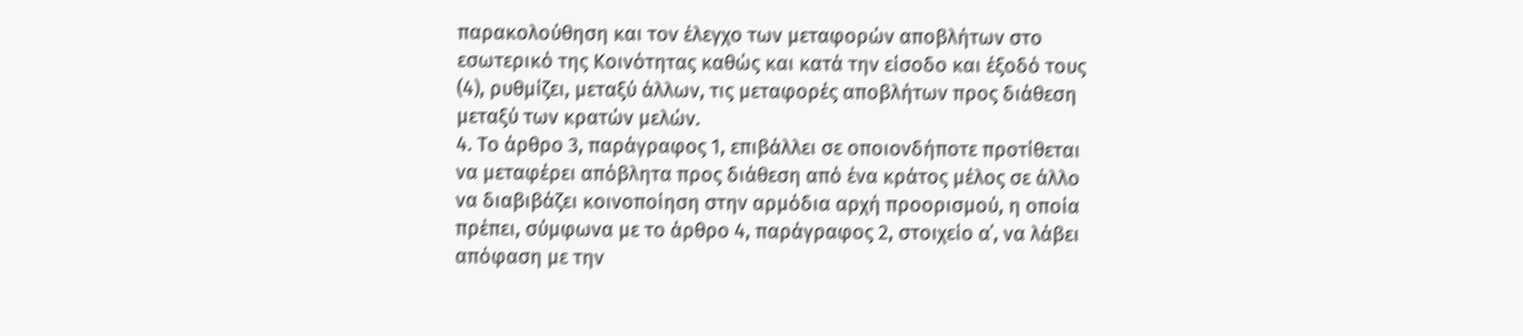παρακολούθηση και τον έλεγχο των μεταφορών αποβλήτων στο εσωτερικό της Κοινότητας καθώς και κατά την είσοδο και έξοδό τους (4), ρυθμίζει, μεταξύ άλλων, τις μεταφορές αποβλήτων προς διάθεση μεταξύ των κρατών μελών.
4. Το άρθρο 3, παράγραφος 1, επιβάλλει σε οποιονδήποτε προτίθεται να μεταφέρει απόβλητα προς διάθεση από ένα κράτος μέλος σε άλλο να διαβιβάζει κοινοποίηση στην αρμόδια αρχή προορισμού, η οποία πρέπει, σύμφωνα με το άρθρο 4, παράγραφος 2, στοιχείο α΄, να λάβει απόφαση με την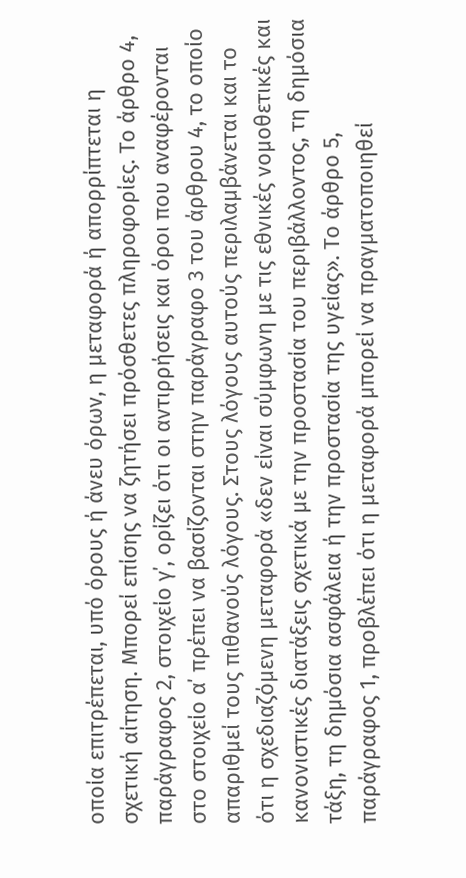οποία επιτρέπεται, υπό όρους ή άνευ όρων, η μεταφορά ή απορρίπτεται η σχετική αίτηση. Μπορεί επίσης να ζητήσει πρόσθετες πληροφορίες. Το άρθρο 4, παράγραφος 2, στοιχείο γ΄, ορίζει ότι οι αντιρρήσεις και όροι που αναφέρονται στο στοιχείο α΄ πρέπει να βασίζονται στην παράγραφο 3 του άρθρου 4, το οποίο απαριθμεί τους πιθανούς λόγους. Στους λόγους αυτούς περιλαμβάνεται και το ότι η σχεδιαζόμενη μεταφορά «δεν είναι σύμφωνη με τις εθνικές νομοθετικές και κανονιστικές διατάξεις σχετικά με την προστασία του περιβάλλοντος, τη δημόσια τάξη, τη δημόσια ασφάλεια ή την προστασία της υγείας». Το άρθρο 5, παράγραφος 1, προβλέπει ότι η μεταφορά μπορεί να πραγματοποιηθεί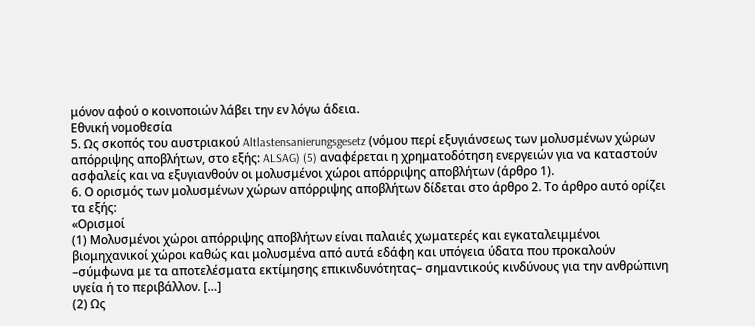μόνον αφού ο κοινοποιών λάβει την εν λόγω άδεια.
Εθνική νομοθεσία
5. Ως σκοπός του αυστριακού Altlastensanierungsgesetz (νόμου περί εξυγιάνσεως των μολυσμένων χώρων απόρριψης αποβλήτων, στο εξής: ALSAG) (5) αναφέρεται η χρηματοδότηση ενεργειών για να καταστούν ασφαλείς και να εξυγιανθούν οι μολυσμένοι χώροι απόρριψης αποβλήτων (άρθρο 1).
6. Ο ορισμός των μολυσμένων χώρων απόρριψης αποβλήτων δίδεται στο άρθρο 2. Το άρθρο αυτό ορίζει τα εξής:
«Ορισμοί
(1) Μολυσμένοι χώροι απόρριψης αποβλήτων είναι παλαιές χωματερές και εγκαταλειμμένοι βιομηχανικοί χώροι καθώς και μολυσμένα από αυτά εδάφη και υπόγεια ύδατα που προκαλούν –σύμφωνα με τα αποτελέσματα εκτίμησης επικινδυνότητας– σημαντικούς κινδύνους για την ανθρώπινη υγεία ή το περιβάλλον. […]
(2) Ως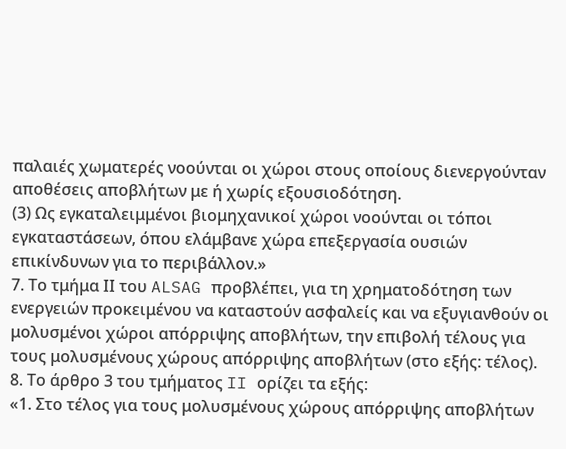παλαιές χωματερές νοούνται οι χώροι στους οποίους διενεργούνταν αποθέσεις αποβλήτων με ή χωρίς εξουσιοδότηση.
(3) Ως εγκαταλειμμένοι βιομηχανικοί χώροι νοούνται οι τόποι εγκαταστάσεων, όπου ελάμβανε χώρα επεξεργασία ουσιών επικίνδυνων για το περιβάλλον.»
7. Το τμήμα ΙΙ του ALSAG προβλέπει, για τη χρηματοδότηση των ενεργειών προκειμένου να καταστούν ασφαλείς και να εξυγιανθούν οι μολυσμένοι χώροι απόρριψης αποβλήτων, την επιβολή τέλους για τους μολυσμένους χώρους απόρριψης αποβλήτων (στο εξής: τέλος).
8. Το άρθρο 3 του τμήματος II ορίζει τα εξής:
«1. Στο τέλος για τους μολυσμένους χώρους απόρριψης αποβλήτων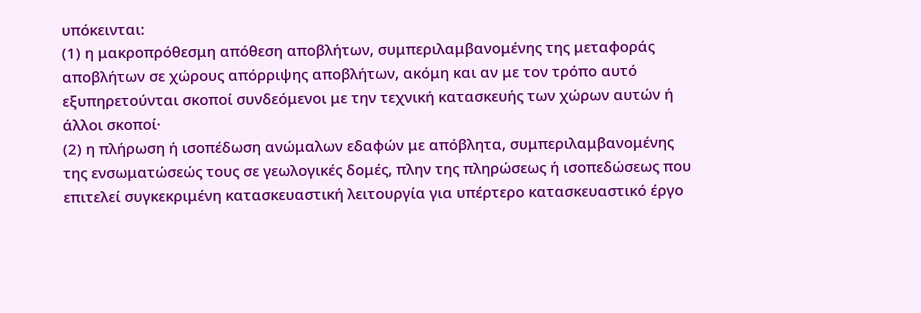υπόκεινται:
(1) η μακροπρόθεσμη απόθεση αποβλήτων, συμπεριλαμβανομένης της μεταφοράς αποβλήτων σε χώρους απόρριψης αποβλήτων, ακόμη και αν με τον τρόπο αυτό εξυπηρετούνται σκοποί συνδεόμενοι με την τεχνική κατασκευής των χώρων αυτών ή άλλοι σκοποί·
(2) η πλήρωση ή ισοπέδωση ανώμαλων εδαφών με απόβλητα, συμπεριλαμβανομένης της ενσωματώσεώς τους σε γεωλογικές δομές, πλην της πληρώσεως ή ισοπεδώσεως που επιτελεί συγκεκριμένη κατασκευαστική λειτουργία για υπέρτερο κατασκευαστικό έργο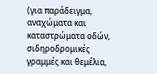(για παράδειγμα, αναχώματα και καταστρώματα οδών, σιδηροδρομικές γραμμές και θεμέλια,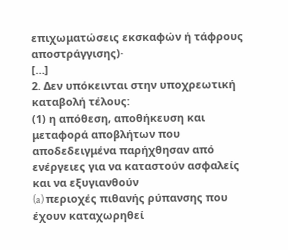επιχωματώσεις εκσκαφών ή τάφρους αποστράγγισης)·
[…]
2. Δεν υπόκεινται στην υποχρεωτική καταβολή τέλους:
(1) η απόθεση, αποθήκευση και μεταφορά αποβλήτων που αποδεδειγμένα παρήχθησαν από ενέργειες για να καταστούν ασφαλείς και να εξυγιανθούν
(a) περιοχές πιθανής ρύπανσης που έχουν καταχωρηθεί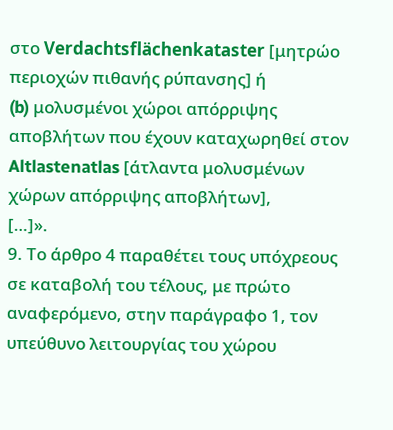στο Verdachtsflächenkataster [μητρώο περιοχών πιθανής ρύπανσης] ή
(b) μολυσμένοι χώροι απόρριψης αποβλήτων που έχουν καταχωρηθεί στον Altlastenatlas [άτλαντα μολυσμένων χώρων απόρριψης αποβλήτων],
[…]».
9. Το άρθρο 4 παραθέτει τους υπόχρεους σε καταβολή του τέλους, με πρώτο αναφερόμενο, στην παράγραφο 1, τον υπεύθυνο λειτουργίας του χώρου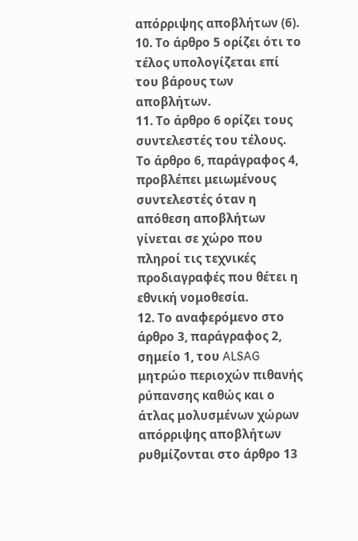απόρριψης αποβλήτων (6).
10. Το άρθρο 5 ορίζει ότι το τέλος υπολογίζεται επί του βάρους των αποβλήτων.
11. Το άρθρο 6 ορίζει τους συντελεστές του τέλους. Το άρθρο 6, παράγραφος 4, προβλέπει μειωμένους συντελεστές όταν η απόθεση αποβλήτων γίνεται σε χώρο που πληροί τις τεχνικές προδιαγραφές που θέτει η εθνική νομοθεσία.
12. Το αναφερόμενο στο άρθρο 3, παράγραφος 2, σημείο 1, του ALSAG μητρώο περιοχών πιθανής ρύπανσης καθώς και ο άτλας μολυσμένων χώρων απόρριψης αποβλήτων ρυθμίζονται στο άρθρο 13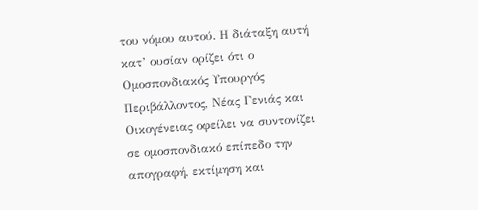του νόμου αυτού. Η διάταξη αυτή κατ’ ουσίαν ορίζει ότι ο Ομοσπονδιακός Υπουργός Περιβάλλοντος, Νέας Γενιάς και Οικογένειας οφείλει να συντονίζει σε ομοσπονδιακό επίπεδο την απογραφή, εκτίμηση και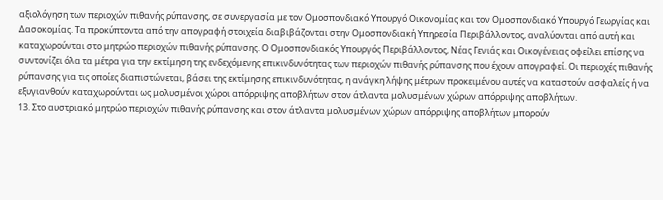αξιολόγηση των περιοχών πιθανής ρύπανσης, σε συνεργασία με τον Ομοσπονδιακό Υπουργό Οικονομίας και τον Ομοσπονδιακό Υπουργό Γεωργίας και Δασοκομίας. Τα προκύπτοντα από την απογραφή στοιχεία διαβιβάζονται στην Ομοσπονδιακή Υπηρεσία Περιβάλλοντος, αναλύονται από αυτή και καταχωρούνται στο μητρώο περιοχών πιθανής ρύπανσης. Ο Ομοσπονδιακός Υπουργός Περιβάλλοντος, Νέας Γενιάς και Οικογένειας οφείλει επίσης να συντονίζει όλα τα μέτρα για την εκτίμηση της ενδεχόμενης επικινδυνότητας των περιοχών πιθανής ρύπανσης που έχουν απογραφεί. Οι περιοχές πιθανής ρύπανσης για τις οποίες διαπιστώνεται, βάσει της εκτίμησης επικινδυνότητας, η ανάγκη λήψης μέτρων προκειμένου αυτές να καταστούν ασφαλείς ή να εξυγιανθούν καταχωρούνται ως μολυσμένοι χώροι απόρριψης αποβλήτων στον άτλαντα μολυσμένων χώρων απόρριψης αποβλήτων.
13. Στο αυστριακό μητρώο περιοχών πιθανής ρύπανσης και στον άτλαντα μολυσμένων χώρων απόρριψης αποβλήτων μπορούν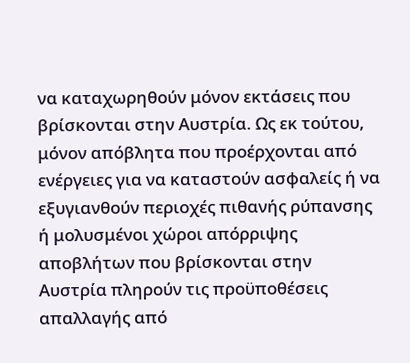να καταχωρηθούν μόνον εκτάσεις που βρίσκονται στην Αυστρία. Ως εκ τούτου, μόνον απόβλητα που προέρχονται από ενέργειες για να καταστούν ασφαλείς ή να εξυγιανθούν περιοχές πιθανής ρύπανσης ή μολυσμένοι χώροι απόρριψης αποβλήτων που βρίσκονται στην Αυστρία πληρούν τις προϋποθέσεις απαλλαγής από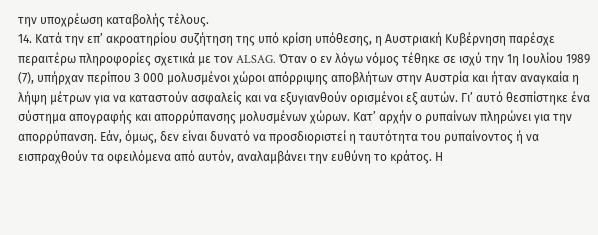την υποχρέωση καταβολής τέλους.
14. Κατά την επ’ ακροατηρίου συζήτηση της υπό κρίση υπόθεσης, η Αυστριακή Κυβέρνηση παρέσχε περαιτέρω πληροφορίες σχετικά με τον ALSAG. Όταν ο εν λόγω νόμος τέθηκε σε ισχύ την 1η Ιουλίου 1989 (7), υπήρχαν περίπου 3 000 μολυσμένοι χώροι απόρριψης αποβλήτων στην Αυστρία και ήταν αναγκαία η λήψη μέτρων για να καταστούν ασφαλείς και να εξυγιανθούν ορισμένοι εξ αυτών. Γι’ αυτό θεσπίστηκε ένα σύστημα απογραφής και απορρύπανσης μολυσμένων χώρων. Κατ’ αρχήν ο ρυπαίνων πληρώνει για την απορρύπανση. Εάν, όμως, δεν είναι δυνατό να προσδιοριστεί η ταυτότητα του ρυπαίνοντος ή να εισπραχθούν τα οφειλόμενα από αυτόν, αναλαμβάνει την ευθύνη το κράτος. Η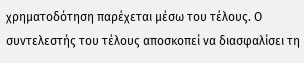χρηματοδότηση παρέχεται μέσω του τέλους. Ο συντελεστής του τέλους αποσκοπεί να διασφαλίσει τη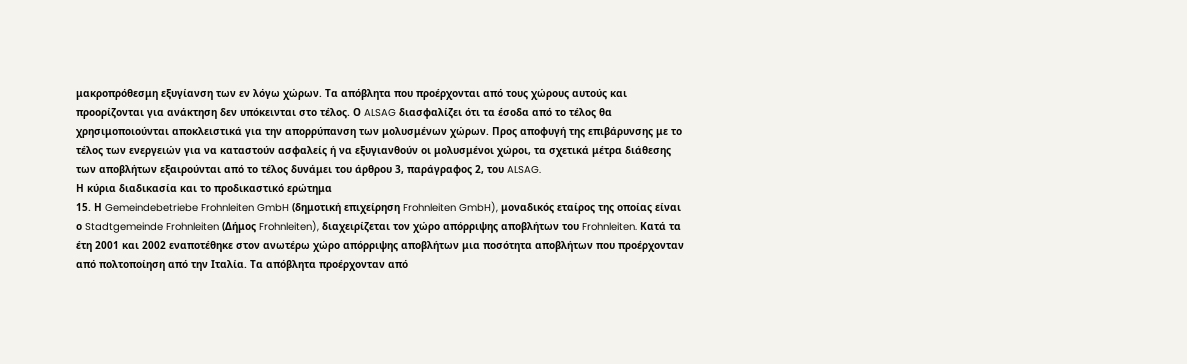μακροπρόθεσμη εξυγίανση των εν λόγω χώρων. Τα απόβλητα που προέρχονται από τους χώρους αυτούς και προορίζονται για ανάκτηση δεν υπόκεινται στο τέλος. Ο ALSAG διασφαλίζει ότι τα έσοδα από το τέλος θα χρησιμοποιούνται αποκλειστικά για την απορρύπανση των μολυσμένων χώρων. Προς αποφυγή της επιβάρυνσης με το τέλος των ενεργειών για να καταστούν ασφαλείς ή να εξυγιανθούν οι μολυσμένοι χώροι, τα σχετικά μέτρα διάθεσης των αποβλήτων εξαιρούνται από το τέλος δυνάμει του άρθρου 3, παράγραφος 2, του ALSAG.
Η κύρια διαδικασία και το προδικαστικό ερώτημα
15. Η Gemeindebetriebe Frohnleiten GmbH (δημοτική επιχείρηση Frohnleiten GmbH), μοναδικός εταίρος της οποίας είναι ο Stadtgemeinde Frohnleiten (Δήμος Frohnleiten), διαχειρίζεται τον χώρο απόρριψης αποβλήτων του Frohnleiten. Κατά τα έτη 2001 και 2002 εναποτέθηκε στον ανωτέρω χώρο απόρριψης αποβλήτων μια ποσότητα αποβλήτων που προέρχονταν από πολτοποίηση από την Ιταλία. Τα απόβλητα προέρχονταν από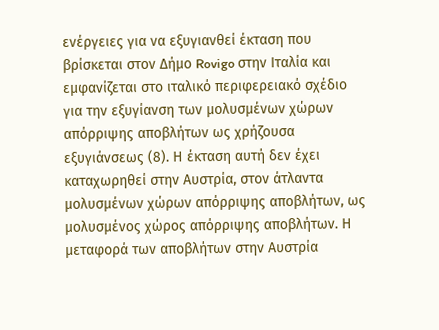ενέργειες για να εξυγιανθεί έκταση που βρίσκεται στον Δήμο Rovigo στην Ιταλία και εμφανίζεται στο ιταλικό περιφερειακό σχέδιο για την εξυγίανση των μολυσμένων χώρων απόρριψης αποβλήτων ως χρήζουσα εξυγιάνσεως (8). Η έκταση αυτή δεν έχει καταχωρηθεί στην Αυστρία, στον άτλαντα μολυσμένων χώρων απόρριψης αποβλήτων, ως μολυσμένος χώρος απόρριψης αποβλήτων. Η μεταφορά των αποβλήτων στην Αυστρία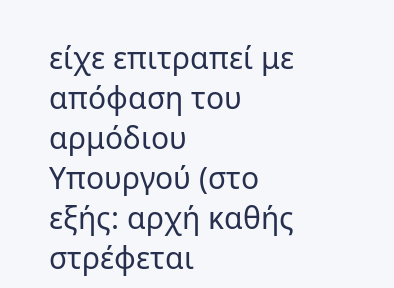είχε επιτραπεί με απόφαση του αρμόδιου Υπουργού (στο εξής: αρχή καθής στρέφεται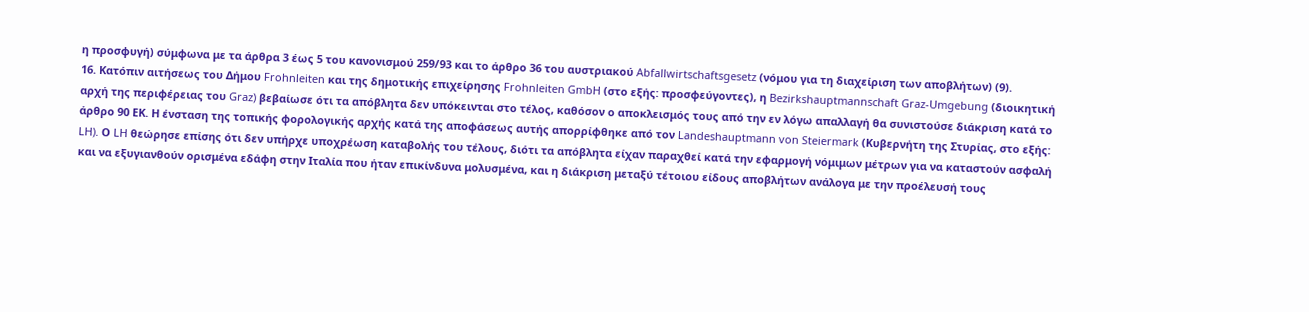η προσφυγή) σύμφωνα με τα άρθρα 3 έως 5 του κανονισμού 259/93 και το άρθρο 36 του αυστριακού Abfallwirtschaftsgesetz (νόμου για τη διαχείριση των αποβλήτων) (9).
16. Κατόπιν αιτήσεως του Δήμου Frohnleiten και της δημοτικής επιχείρησης Frohnleiten GmbH (στο εξής: προσφεύγοντες), η Bezirkshauptmannschaft Graz-Umgebung (διοικητική αρχή της περιφέρειας του Graz) βεβαίωσε ότι τα απόβλητα δεν υπόκεινται στο τέλος, καθόσον ο αποκλεισμός τους από την εν λόγω απαλλαγή θα συνιστούσε διάκριση κατά το άρθρο 90 ΕΚ. Η ένσταση της τοπικής φορολογικής αρχής κατά της αποφάσεως αυτής απορρίφθηκε από τον Landeshauptmann von Steiermark (Κυβερνήτη της Στυρίας, στο εξής: LH). Ο LH θεώρησε επίσης ότι δεν υπήρχε υποχρέωση καταβολής του τέλους, διότι τα απόβλητα είχαν παραχθεί κατά την εφαρμογή νόμιμων μέτρων για να καταστούν ασφαλή και να εξυγιανθούν ορισμένα εδάφη στην Ιταλία που ήταν επικίνδυνα μολυσμένα, και η διάκριση μεταξύ τέτοιου είδους αποβλήτων ανάλογα με την προέλευσή τους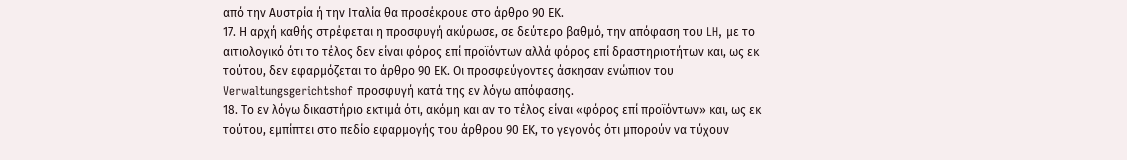από την Αυστρία ή την Ιταλία θα προσέκρουε στο άρθρο 90 ΕΚ.
17. Η αρχή καθής στρέφεται η προσφυγή ακύρωσε, σε δεύτερο βαθμό, την απόφαση του LH, με το αιτιολογικό ότι το τέλος δεν είναι φόρος επί προϊόντων αλλά φόρος επί δραστηριοτήτων και, ως εκ τούτου, δεν εφαρμόζεται το άρθρο 90 ΕΚ. Οι προσφεύγοντες άσκησαν ενώπιον του Verwaltungsgerichtshof προσφυγή κατά της εν λόγω απόφασης.
18. Το εν λόγω δικαστήριο εκτιμά ότι, ακόμη και αν το τέλος είναι «φόρος επί προϊόντων» και, ως εκ τούτου, εμπίπτει στο πεδίο εφαρμογής του άρθρου 90 ΕΚ, το γεγονός ότι μπορούν να τύχουν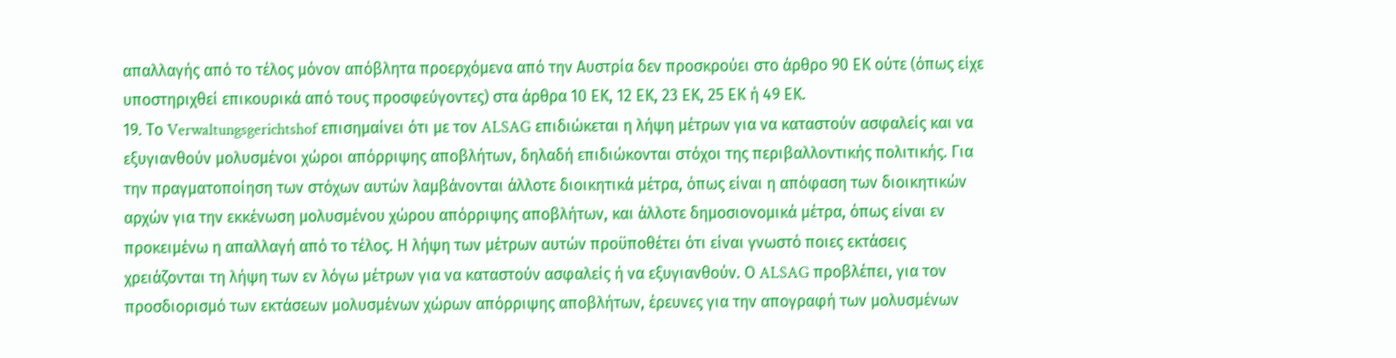απαλλαγής από το τέλος μόνον απόβλητα προερχόμενα από την Αυστρία δεν προσκρούει στο άρθρο 90 ΕΚ ούτε (όπως είχε υποστηριχθεί επικουρικά από τους προσφεύγοντες) στα άρθρα 10 ΕΚ, 12 ΕΚ, 23 ΕΚ, 25 ΕΚ ή 49 ΕΚ.
19. Το Verwaltungsgerichtshof επισημαίνει ότι με τον ALSAG επιδιώκεται η λήψη μέτρων για να καταστούν ασφαλείς και να εξυγιανθούν μολυσμένοι χώροι απόρριψης αποβλήτων, δηλαδή επιδιώκονται στόχοι της περιβαλλοντικής πολιτικής. Για την πραγματοποίηση των στόχων αυτών λαμβάνονται άλλοτε διοικητικά μέτρα, όπως είναι η απόφαση των διοικητικών αρχών για την εκκένωση μολυσμένου χώρου απόρριψης αποβλήτων, και άλλοτε δημοσιονομικά μέτρα, όπως είναι εν προκειμένω η απαλλαγή από το τέλος. Η λήψη των μέτρων αυτών προϋποθέτει ότι είναι γνωστό ποιες εκτάσεις χρειάζονται τη λήψη των εν λόγω μέτρων για να καταστούν ασφαλείς ή να εξυγιανθούν. Ο ALSAG προβλέπει, για τον προσδιορισμό των εκτάσεων μολυσμένων χώρων απόρριψης αποβλήτων, έρευνες για την απογραφή των μολυσμένων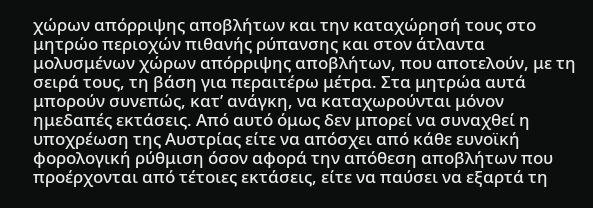χώρων απόρριψης αποβλήτων και την καταχώρησή τους στο μητρώο περιοχών πιθανής ρύπανσης και στον άτλαντα μολυσμένων χώρων απόρριψης αποβλήτων, που αποτελούν, με τη σειρά τους, τη βάση για περαιτέρω μέτρα. Στα μητρώα αυτά μπορούν συνεπώς, κατ’ ανάγκη, να καταχωρούνται μόνον ημεδαπές εκτάσεις. Από αυτό όμως δεν μπορεί να συναχθεί η υποχρέωση της Αυστρίας είτε να απόσχει από κάθε ευνοϊκή φορολογική ρύθμιση όσον αφορά την απόθεση αποβλήτων που προέρχονται από τέτοιες εκτάσεις, είτε να παύσει να εξαρτά τη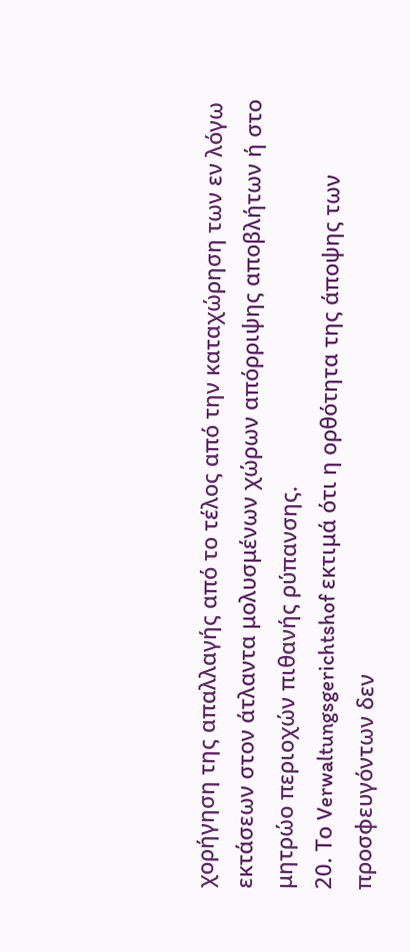χορήγηση της απαλλαγής από το τέλος από την καταχώρηση των εν λόγω εκτάσεων στον άτλαντα μολυσμένων χώρων απόρριψης αποβλήτων ή στο μητρώο περιοχών πιθανής ρύπανσης.
20. Το Verwaltungsgerichtshof εκτιμά ότι η ορθότητα της άποψης των προσφευγόντων δεν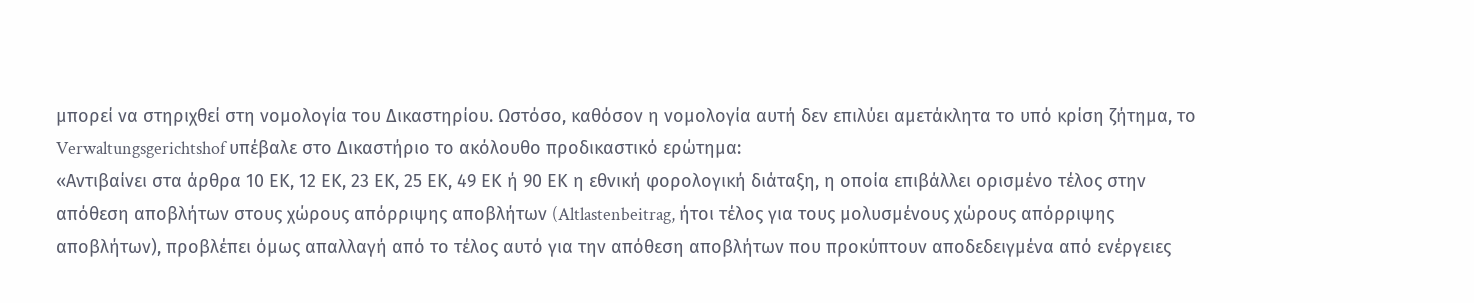μπορεί να στηριχθεί στη νομολογία του Δικαστηρίου. Ωστόσο, καθόσον η νομολογία αυτή δεν επιλύει αμετάκλητα το υπό κρίση ζήτημα, το Verwaltungsgerichtshof υπέβαλε στο Δικαστήριο το ακόλουθο προδικαστικό ερώτημα:
«Αντιβαίνει στα άρθρα 10 ΕΚ, 12 ΕΚ, 23 ΕΚ, 25 ΕΚ, 49 ΕΚ ή 90 ΕΚ η εθνική φορολογική διάταξη, η οποία επιβάλλει ορισμένο τέλος στην απόθεση αποβλήτων στους χώρους απόρριψης αποβλήτων (Altlastenbeitrag, ήτοι τέλος για τους μολυσμένους χώρους απόρριψης αποβλήτων), προβλέπει όμως απαλλαγή από το τέλος αυτό για την απόθεση αποβλήτων που προκύπτουν αποδεδειγμένα από ενέργειες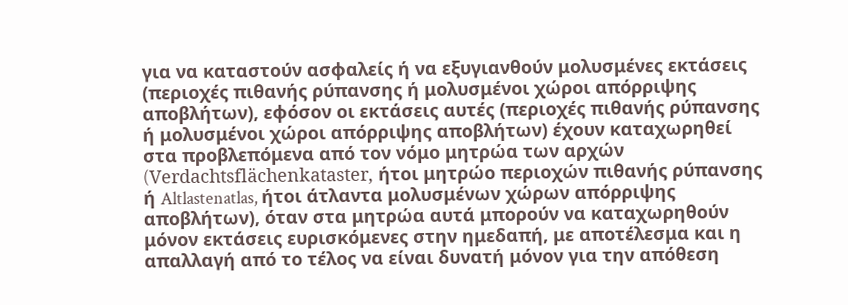για να καταστούν ασφαλείς ή να εξυγιανθούν μολυσμένες εκτάσεις (περιοχές πιθανής ρύπανσης ή μολυσμένοι χώροι απόρριψης αποβλήτων), εφόσον οι εκτάσεις αυτές (περιοχές πιθανής ρύπανσης ή μολυσμένοι χώροι απόρριψης αποβλήτων) έχουν καταχωρηθεί στα προβλεπόμενα από τον νόμο μητρώα των αρχών (Verdachtsflächenkataster, ήτοι μητρώο περιοχών πιθανής ρύπανσης ή Altlastenatlas, ήτοι άτλαντα μολυσμένων χώρων απόρριψης αποβλήτων), όταν στα μητρώα αυτά μπορούν να καταχωρηθούν μόνον εκτάσεις ευρισκόμενες στην ημεδαπή, με αποτέλεσμα και η απαλλαγή από το τέλος να είναι δυνατή μόνον για την απόθεση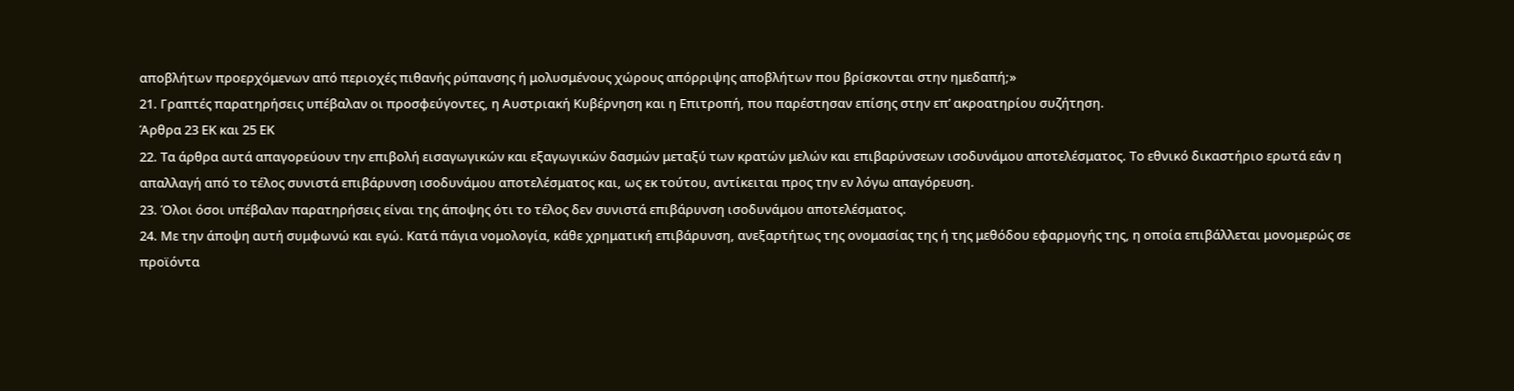αποβλήτων προερχόμενων από περιοχές πιθανής ρύπανσης ή μολυσμένους χώρους απόρριψης αποβλήτων που βρίσκονται στην ημεδαπή;»
21. Γραπτές παρατηρήσεις υπέβαλαν οι προσφεύγοντες, η Αυστριακή Κυβέρνηση και η Επιτροπή, που παρέστησαν επίσης στην επ’ ακροατηρίου συζήτηση.
Άρθρα 23 ΕΚ και 25 ΕΚ
22. Τα άρθρα αυτά απαγορεύουν την επιβολή εισαγωγικών και εξαγωγικών δασμών μεταξύ των κρατών μελών και επιβαρύνσεων ισοδυνάμου αποτελέσματος. Το εθνικό δικαστήριο ερωτά εάν η απαλλαγή από το τέλος συνιστά επιβάρυνση ισοδυνάμου αποτελέσματος και, ως εκ τούτου, αντίκειται προς την εν λόγω απαγόρευση.
23. Όλοι όσοι υπέβαλαν παρατηρήσεις είναι της άποψης ότι το τέλος δεν συνιστά επιβάρυνση ισοδυνάμου αποτελέσματος.
24. Με την άποψη αυτή συμφωνώ και εγώ. Κατά πάγια νομολογία, κάθε χρηματική επιβάρυνση, ανεξαρτήτως της ονομασίας της ή της μεθόδου εφαρμογής της, η οποία επιβάλλεται μονομερώς σε προϊόντα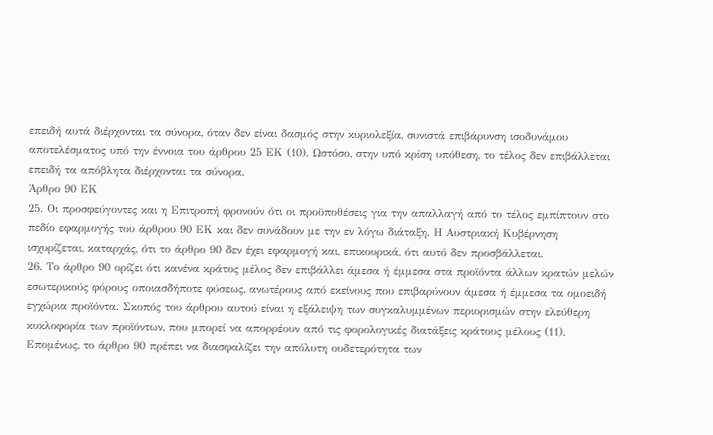επειδή αυτά διέρχονται τα σύνορα, όταν δεν είναι δασμός στην κυριολεξία, συνιστά επιβάρυνση ισοδυνάμου αποτελέσματος υπό την έννοια του άρθρου 25 ΕΚ (10). Ωστόσο, στην υπό κρίση υπόθεση, το τέλος δεν επιβάλλεται επειδή τα απόβλητα διέρχονται τα σύνορα.
Άρθρο 90 ΕΚ
25. Οι προσφεύγοντες και η Επιτροπή φρονούν ότι οι προϋποθέσεις για την απαλλαγή από το τέλος εμπίπτουν στο πεδίο εφαρμογής του άρθρου 90 ΕΚ και δεν συνάδουν με την εν λόγω διάταξη. Η Αυστριακή Κυβέρνηση ισχυρίζεται, καταρχάς, ότι το άρθρο 90 δεν έχει εφαρμογή και, επικουρικά, ότι αυτό δεν προσβάλλεται.
26. Το άρθρο 90 ορίζει ότι κανένα κράτος μέλος δεν επιβάλλει άμεσα ή έμμεσα στα προϊόντα άλλων κρατών μελών εσωτερικούς φόρους οποιασδήποτε φύσεως, ανωτέρους από εκείνους που επιβαρύνουν άμεσα ή έμμεσα τα ομοειδή εγχώρια προϊόντα. Σκοπός του άρθρου αυτού είναι η εξάλειψη των συγκαλυμμένων περιορισμών στην ελεύθερη κυκλοφορία των προϊόντων, που μπορεί να απορρέουν από τις φορολογικές διατάξεις κράτους μέλους (11). Επομένως, το άρθρο 90 πρέπει να διασφαλίζει την απόλυτη ουδετερότητα των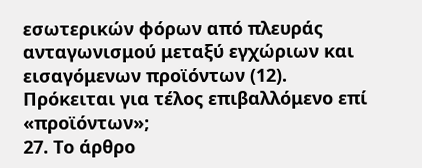εσωτερικών φόρων από πλευράς ανταγωνισμού μεταξύ εγχώριων και εισαγόμενων προϊόντων (12).
Πρόκειται για τέλος επιβαλλόμενο επί «προϊόντων»;
27. Το άρθρο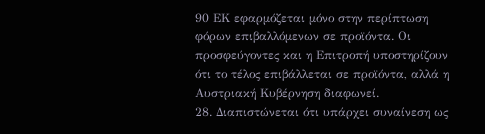90 ΕΚ εφαρμόζεται μόνο στην περίπτωση φόρων επιβαλλόμενων σε προϊόντα. Οι προσφεύγοντες και η Επιτροπή υποστηρίζουν ότι το τέλος επιβάλλεται σε προϊόντα, αλλά η Αυστριακή Κυβέρνηση διαφωνεί.
28. Διαπιστώνεται ότι υπάρχει συναίνεση ως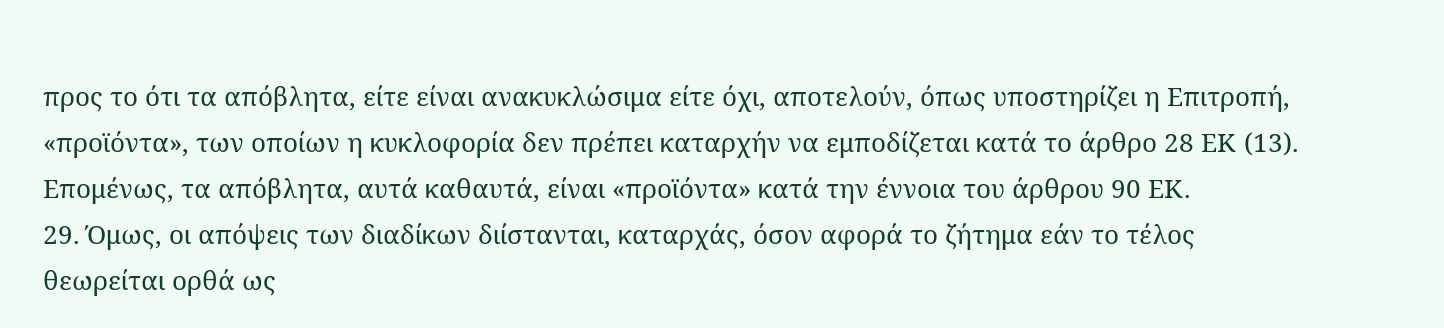προς το ότι τα απόβλητα, είτε είναι ανακυκλώσιμα είτε όχι, αποτελούν, όπως υποστηρίζει η Επιτροπή, «προϊόντα», των οποίων η κυκλοφορία δεν πρέπει καταρχήν να εμποδίζεται κατά το άρθρο 28 ΕΚ (13). Επομένως, τα απόβλητα, αυτά καθαυτά, είναι «προϊόντα» κατά την έννοια του άρθρου 90 ΕΚ.
29. Όμως, οι απόψεις των διαδίκων διίστανται, καταρχάς, όσον αφορά το ζήτημα εάν το τέλος θεωρείται ορθά ως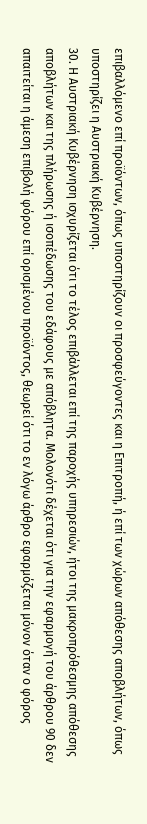επιβαλλόμενο επί προϊόντων, όπως υποστηρίζουν οι προσφεύγοντες και η Επιτροπή, ή επί των χώρων απόθεσης αποβλήτων, όπως υποστηρίζει η Αυστριακή Κυβέρνηση.
30. Η Αυστριακή Κυβέρνηση ισχυρίζεται ότι το τέλος επιβάλλεται επί της παροχής υπηρεσιών, ήτοι της μακροπρόθεσμης απόθεσης αποβλήτων και της πλήρωσης ή ισοπέδωσης του εδάφους με απόβλητα. Μολονότι δέχεται ότι για την εφαρμογή του άρθρου 90 δεν απαιτείται η άμεση επιβολή φόρου επί ορισμένου προϊόντος, θεωρεί ότι το εν λόγω άρθρο εφαρμόζεται μόνον όταν ο φόρος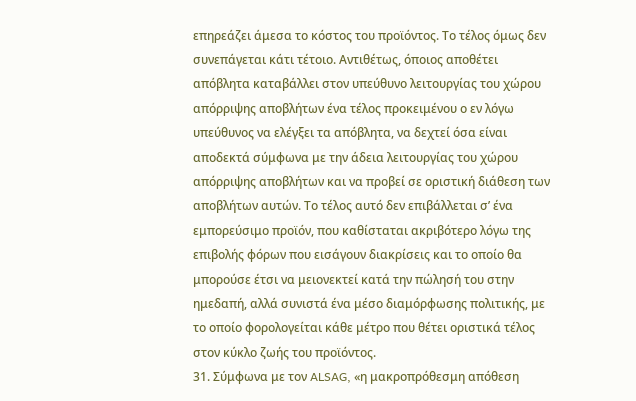επηρεάζει άμεσα το κόστος του προϊόντος. Το τέλος όμως δεν συνεπάγεται κάτι τέτοιο. Αντιθέτως, όποιος αποθέτει απόβλητα καταβάλλει στον υπεύθυνο λειτουργίας του χώρου απόρριψης αποβλήτων ένα τέλος προκειμένου ο εν λόγω υπεύθυνος να ελέγξει τα απόβλητα, να δεχτεί όσα είναι αποδεκτά σύμφωνα με την άδεια λειτουργίας του χώρου απόρριψης αποβλήτων και να προβεί σε οριστική διάθεση των αποβλήτων αυτών. Το τέλος αυτό δεν επιβάλλεται σ’ ένα εμπορεύσιμο προϊόν, που καθίσταται ακριβότερο λόγω της επιβολής φόρων που εισάγουν διακρίσεις και το οποίο θα μπορούσε έτσι να μειονεκτεί κατά την πώλησή του στην ημεδαπή, αλλά συνιστά ένα μέσο διαμόρφωσης πολιτικής, με το οποίο φορολογείται κάθε μέτρο που θέτει οριστικά τέλος στον κύκλο ζωής του προϊόντος.
31. Σύμφωνα με τον ALSAG, «η μακροπρόθεσμη απόθεση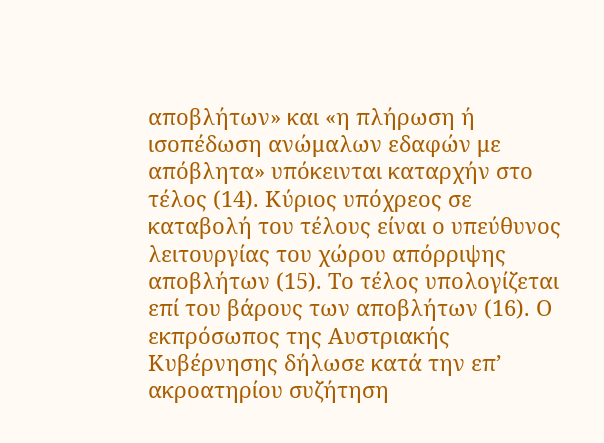αποβλήτων» και «η πλήρωση ή ισοπέδωση ανώμαλων εδαφών με απόβλητα» υπόκεινται καταρχήν στο τέλος (14). Κύριος υπόχρεος σε καταβολή του τέλους είναι ο υπεύθυνος λειτουργίας του χώρου απόρριψης αποβλήτων (15). Το τέλος υπολογίζεται επί του βάρους των αποβλήτων (16). Ο εκπρόσωπος της Αυστριακής Κυβέρνησης δήλωσε κατά την επ’ ακροατηρίου συζήτηση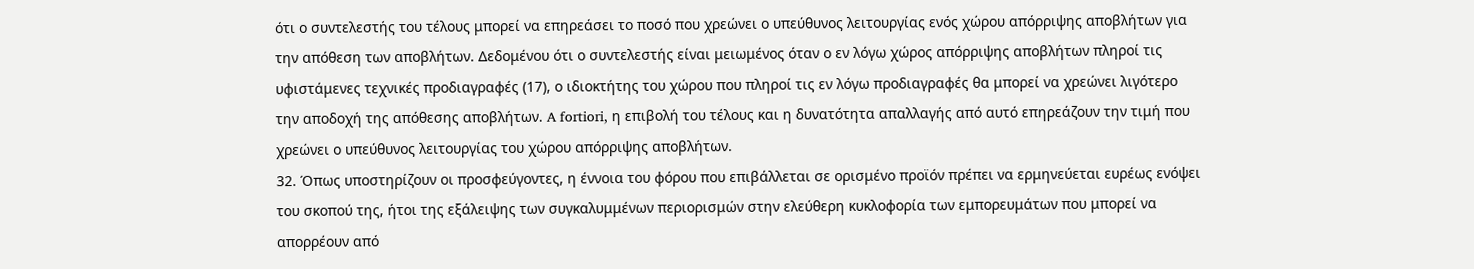ότι ο συντελεστής του τέλους μπορεί να επηρεάσει το ποσό που χρεώνει ο υπεύθυνος λειτουργίας ενός χώρου απόρριψης αποβλήτων για την απόθεση των αποβλήτων. Δεδομένου ότι ο συντελεστής είναι μειωμένος όταν ο εν λόγω χώρος απόρριψης αποβλήτων πληροί τις υφιστάμενες τεχνικές προδιαγραφές (17), ο ιδιοκτήτης του χώρου που πληροί τις εν λόγω προδιαγραφές θα μπορεί να χρεώνει λιγότερο την αποδοχή της απόθεσης αποβλήτων. A fortiori, η επιβολή του τέλους και η δυνατότητα απαλλαγής από αυτό επηρεάζουν την τιμή που χρεώνει ο υπεύθυνος λειτουργίας του χώρου απόρριψης αποβλήτων.
32. Όπως υποστηρίζουν οι προσφεύγοντες, η έννοια του φόρου που επιβάλλεται σε ορισμένο προϊόν πρέπει να ερμηνεύεται ευρέως ενόψει του σκοπού της, ήτοι της εξάλειψης των συγκαλυμμένων περιορισμών στην ελεύθερη κυκλοφορία των εμπορευμάτων που μπορεί να απορρέουν από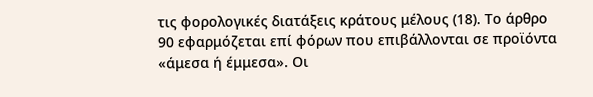τις φορολογικές διατάξεις κράτους μέλους (18). Το άρθρο 90 εφαρμόζεται επί φόρων που επιβάλλονται σε προϊόντα «άμεσα ή έμμεσα». Οι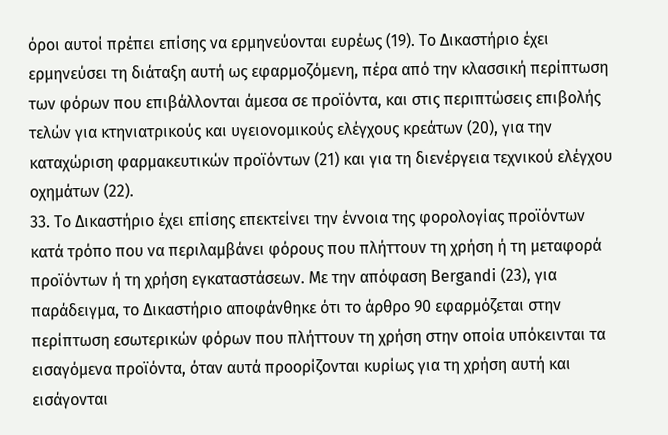όροι αυτοί πρέπει επίσης να ερμηνεύονται ευρέως (19). Το Δικαστήριο έχει ερμηνεύσει τη διάταξη αυτή ως εφαρμοζόμενη, πέρα από την κλασσική περίπτωση των φόρων που επιβάλλονται άμεσα σε προϊόντα, και στις περιπτώσεις επιβολής τελών για κτηνιατρικούς και υγειονομικούς ελέγχους κρεάτων (20), για την καταχώριση φαρμακευτικών προϊόντων (21) και για τη διενέργεια τεχνικού ελέγχου οχημάτων (22).
33. Το Δικαστήριο έχει επίσης επεκτείνει την έννοια της φορολογίας προϊόντων κατά τρόπο που να περιλαμβάνει φόρους που πλήττουν τη χρήση ή τη μεταφορά προϊόντων ή τη χρήση εγκαταστάσεων. Με την απόφαση Bergandi (23), για παράδειγμα, το Δικαστήριο αποφάνθηκε ότι το άρθρο 90 εφαρμόζεται στην περίπτωση εσωτερικών φόρων που πλήττουν τη χρήση στην οποία υπόκεινται τα εισαγόμενα προϊόντα, όταν αυτά προορίζονται κυρίως για τη χρήση αυτή και εισάγονται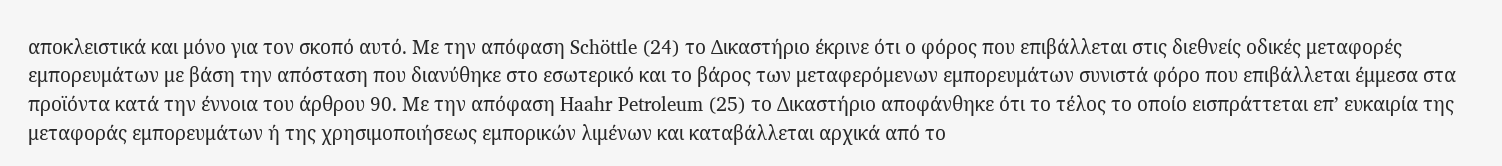αποκλειστικά και μόνο για τον σκοπό αυτό. Με την απόφαση Schöttle (24) το Δικαστήριο έκρινε ότι ο φόρος που επιβάλλεται στις διεθνείς οδικές μεταφορές εμπορευμάτων με βάση την απόσταση που διανύθηκε στο εσωτερικό και το βάρος των μεταφερόμενων εμπορευμάτων συνιστά φόρο που επιβάλλεται έμμεσα στα προϊόντα κατά την έννοια του άρθρου 90. Με την απόφαση Haahr Petroleum (25) το Δικαστήριο αποφάνθηκε ότι το τέλος το οποίο εισπράττεται επ’ ευκαιρία της μεταφοράς εμπορευμάτων ή της χρησιμοποιήσεως εμπορικών λιμένων και καταβάλλεται αρχικά από το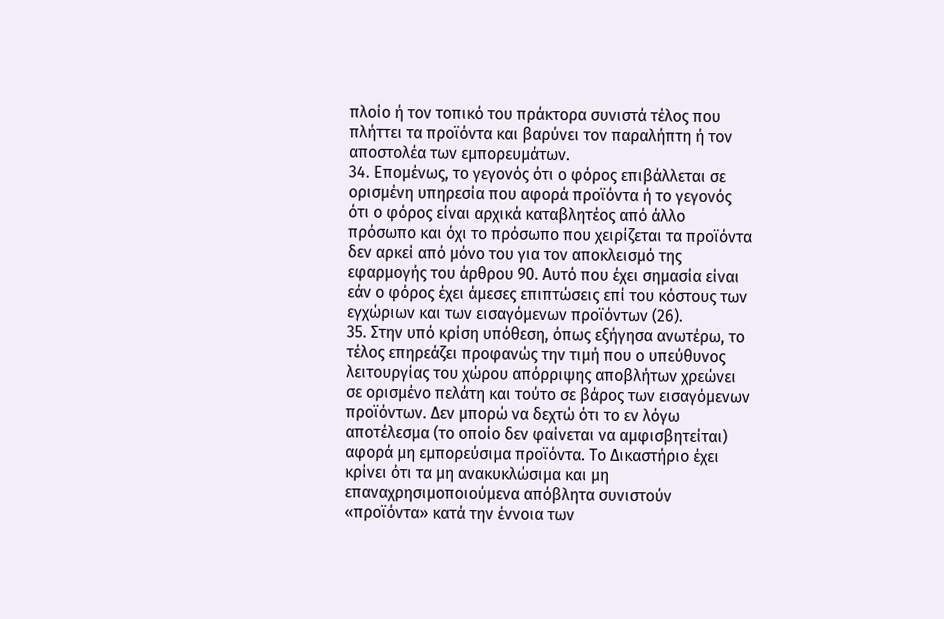πλοίο ή τον τοπικό του πράκτορα συνιστά τέλος που πλήττει τα προϊόντα και βαρύνει τον παραλήπτη ή τον αποστολέα των εμπορευμάτων.
34. Επομένως, το γεγονός ότι ο φόρος επιβάλλεται σε ορισμένη υπηρεσία που αφορά προϊόντα ή το γεγονός ότι ο φόρος είναι αρχικά καταβλητέος από άλλο πρόσωπο και όχι το πρόσωπο που χειρίζεται τα προϊόντα δεν αρκεί από μόνο του για τον αποκλεισμό της εφαρμογής του άρθρου 90. Αυτό που έχει σημασία είναι εάν ο φόρος έχει άμεσες επιπτώσεις επί του κόστους των εγχώριων και των εισαγόμενων προϊόντων (26).
35. Στην υπό κρίση υπόθεση, όπως εξήγησα ανωτέρω, το τέλος επηρεάζει προφανώς την τιμή που ο υπεύθυνος λειτουργίας του χώρου απόρριψης αποβλήτων χρεώνει σε ορισμένο πελάτη και τούτο σε βάρος των εισαγόμενων προϊόντων. Δεν μπορώ να δεχτώ ότι το εν λόγω αποτέλεσμα (το οποίο δεν φαίνεται να αμφισβητείται) αφορά μη εμπορεύσιμα προϊόντα. Το Δικαστήριο έχει κρίνει ότι τα μη ανακυκλώσιμα και μη επαναχρησιμοποιούμενα απόβλητα συνιστούν «προϊόντα» κατά την έννοια των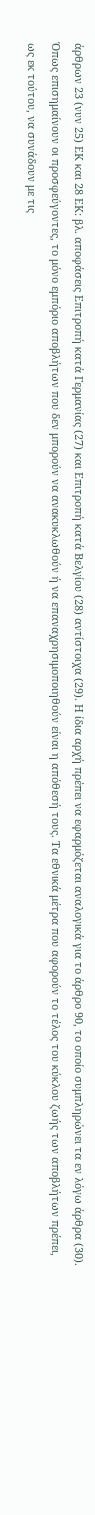άρθρων 23 (νυν 25) ΕΚ και 28 ΕΚ: βλ. αποφάσεις Επιτροπή κατά Γερμανίας (27) και Επιτροπή κατά Βελγίου (28) αντίστοιχα (29). Η ίδια αρχή πρέπει να εφαρμόζεται αναλογικά για το άρθρο 90, το οποίο συμπληρώνει τα εν λόγω άρθρα (30). Όπως επισημαίνουν οι προσφεύγοντες, το μόνο εμπόριο αποβλήτων που δεν μπορούν να ανακυκλωθούν ή να επαναχρησιμοποιηθούν είναι η απόθεσή τους. Τα εθνικά μέτρα που αφορούν το τέλος του κύκλου ζωής των αποβλήτων πρέπει, ως εκ τούτου, να συνάδουν με τις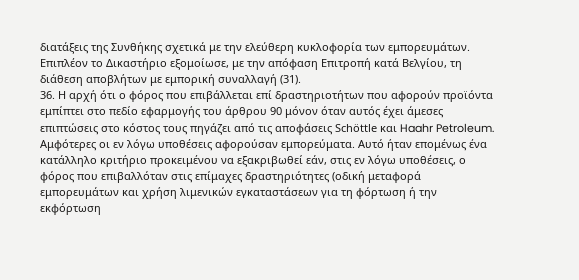διατάξεις της Συνθήκης σχετικά με την ελεύθερη κυκλοφορία των εμπορευμάτων. Επιπλέον το Δικαστήριο εξομοίωσε, με την απόφαση Επιτροπή κατά Βελγίου, τη διάθεση αποβλήτων με εμπορική συναλλαγή (31).
36. Η αρχή ότι ο φόρος που επιβάλλεται επί δραστηριοτήτων που αφορούν προϊόντα εμπίπτει στο πεδίο εφαρμογής του άρθρου 90 μόνον όταν αυτός έχει άμεσες επιπτώσεις στο κόστος τους πηγάζει από τις αποφάσεις Schöttle και Haahr Petroleum. Αμφότερες οι εν λόγω υποθέσεις αφορούσαν εμπορεύματα. Αυτό ήταν επομένως ένα κατάλληλο κριτήριο προκειμένου να εξακριβωθεί εάν, στις εν λόγω υποθέσεις, ο φόρος που επιβαλλόταν στις επίμαχες δραστηριότητες (οδική μεταφορά εμπορευμάτων και χρήση λιμενικών εγκαταστάσεων για τη φόρτωση ή την εκφόρτωση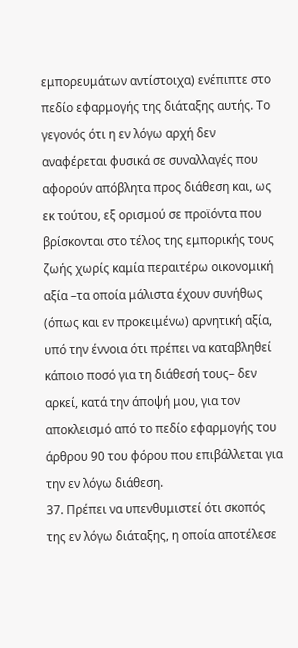εμπορευμάτων αντίστοιχα) ενέπιπτε στο πεδίο εφαρμογής της διάταξης αυτής. Το γεγονός ότι η εν λόγω αρχή δεν αναφέρεται φυσικά σε συναλλαγές που αφορούν απόβλητα προς διάθεση και, ως εκ τούτου, εξ ορισμού σε προϊόντα που βρίσκονται στο τέλος της εμπορικής τους ζωής χωρίς καμία περαιτέρω οικονομική αξία –τα οποία μάλιστα έχουν συνήθως (όπως και εν προκειμένω) αρνητική αξία, υπό την έννοια ότι πρέπει να καταβληθεί κάποιο ποσό για τη διάθεσή τους– δεν αρκεί, κατά την άποψή μου, για τον αποκλεισμό από το πεδίο εφαρμογής του άρθρου 90 του φόρου που επιβάλλεται για την εν λόγω διάθεση.
37. Πρέπει να υπενθυμιστεί ότι σκοπός της εν λόγω διάταξης, η οποία αποτέλεσε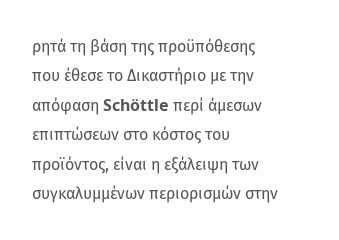ρητά τη βάση της προϋπόθεσης που έθεσε το Δικαστήριο με την απόφαση Schöttle περί άμεσων επιπτώσεων στο κόστος του προϊόντος, είναι η εξάλειψη των συγκαλυμμένων περιορισμών στην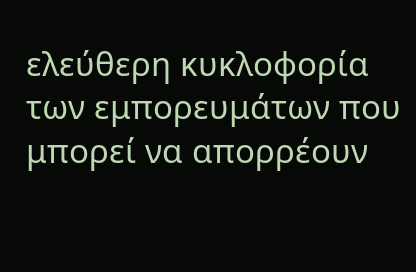ελεύθερη κυκλοφορία των εμπορευμάτων που μπορεί να απορρέουν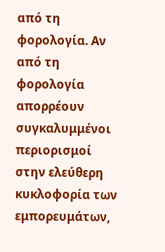από τη φορολογία. Αν από τη φορολογία απορρέουν συγκαλυμμένοι περιορισμοί στην ελεύθερη κυκλοφορία των εμπορευμάτων,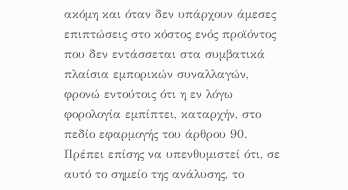ακόμη και όταν δεν υπάρχουν άμεσες επιπτώσεις στο κόστος ενός προϊόντος που δεν εντάσσεται στα συμβατικά πλαίσια εμπορικών συναλλαγών, φρονώ εντούτοις ότι η εν λόγω φορολογία εμπίπτει, καταρχήν, στο πεδίο εφαρμογής του άρθρου 90. Πρέπει επίσης να υπενθυμιστεί ότι, σε αυτό το σημείο της ανάλυσης, το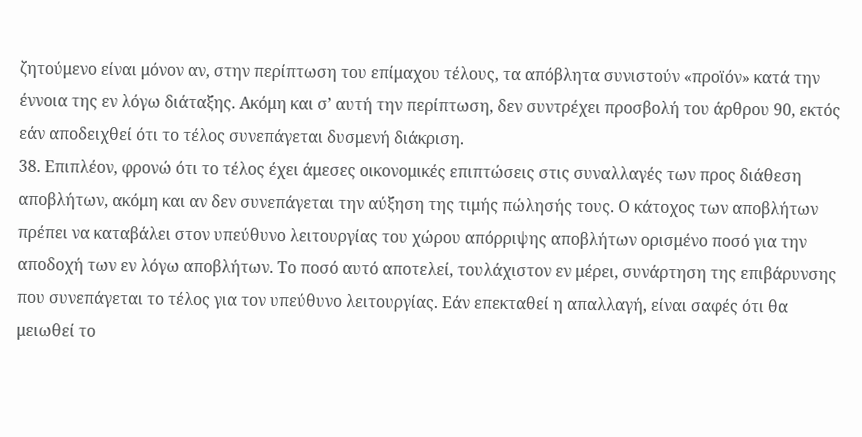ζητούμενο είναι μόνον αν, στην περίπτωση του επίμαχου τέλους, τα απόβλητα συνιστούν «προϊόν» κατά την έννοια της εν λόγω διάταξης. Ακόμη και σ’ αυτή την περίπτωση, δεν συντρέχει προσβολή του άρθρου 90, εκτός εάν αποδειχθεί ότι το τέλος συνεπάγεται δυσμενή διάκριση.
38. Επιπλέον, φρονώ ότι το τέλος έχει άμεσες οικονομικές επιπτώσεις στις συναλλαγές των προς διάθεση αποβλήτων, ακόμη και αν δεν συνεπάγεται την αύξηση της τιμής πώλησής τους. Ο κάτοχος των αποβλήτων πρέπει να καταβάλει στον υπεύθυνο λειτουργίας του χώρου απόρριψης αποβλήτων ορισμένο ποσό για την αποδοχή των εν λόγω αποβλήτων. Το ποσό αυτό αποτελεί, τουλάχιστον εν μέρει, συνάρτηση της επιβάρυνσης που συνεπάγεται το τέλος για τον υπεύθυνο λειτουργίας. Εάν επεκταθεί η απαλλαγή, είναι σαφές ότι θα μειωθεί το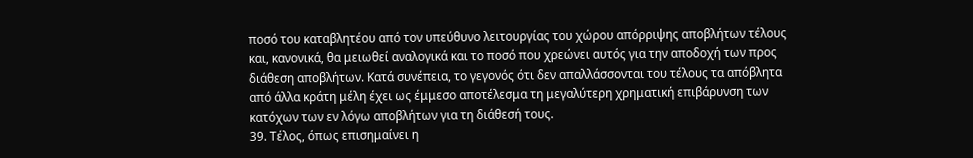ποσό του καταβλητέου από τον υπεύθυνο λειτουργίας του χώρου απόρριψης αποβλήτων τέλους και, κανονικά, θα μειωθεί αναλογικά και το ποσό που χρεώνει αυτός για την αποδοχή των προς διάθεση αποβλήτων. Κατά συνέπεια, το γεγονός ότι δεν απαλλάσσονται του τέλους τα απόβλητα από άλλα κράτη μέλη έχει ως έμμεσο αποτέλεσμα τη μεγαλύτερη χρηματική επιβάρυνση των κατόχων των εν λόγω αποβλήτων για τη διάθεσή τους.
39. Τέλος, όπως επισημαίνει η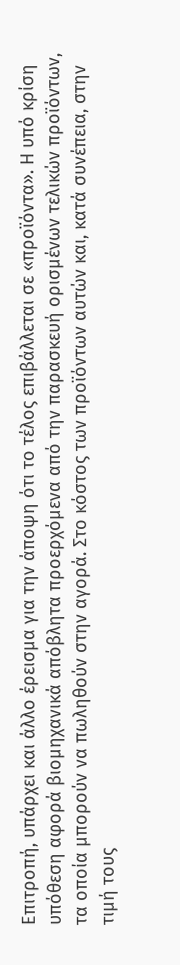Επιτροπή, υπάρχει και άλλο έρεισμα για την άποψη ότι το τέλος επιβάλλεται σε «προϊόντα». Η υπό κρίση υπόθεση αφορά βιομηχανικά απόβλητα προερχόμενα από την παρασκευή ορισμένων τελικών προϊόντων, τα οποία μπορούν να πωληθούν στην αγορά. Στο κόστος των προϊόντων αυτών και, κατά συνέπεια, στην τιμή τους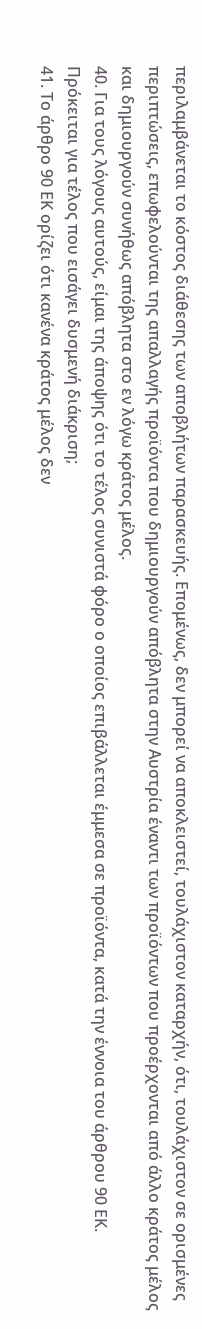περιλαμβάνεται το κόστος διάθεσης των αποβλήτων παρασκευής. Επομένως, δεν μπορεί να αποκλειστεί, τουλάχιστον καταρχήν, ότι, τουλάχιστον σε ορισμένες περιπτώσεις, επωφελούνται της απαλλαγής προϊόντα που δημιουργούν απόβλητα στην Αυστρία έναντι των προϊόντων που προέρχονται από άλλο κράτος μέλος και δημιουργούν συνήθως απόβλητα στο εν λόγω κράτος μέλος.
40. Για τους λόγους αυτούς, είμαι της άποψης ότι το τέλος συνιστά φόρο ο οποίος επιβάλλεται έμμεσα σε προϊόντα, κατά την έννοια του άρθρου 90 ΕΚ.
Πρόκειται για τέλος που εισάγει δυσμενή διάκριση;
41. Το άρθρο 90 ΕΚ ορίζει ότι κανένα κράτος μέλος δεν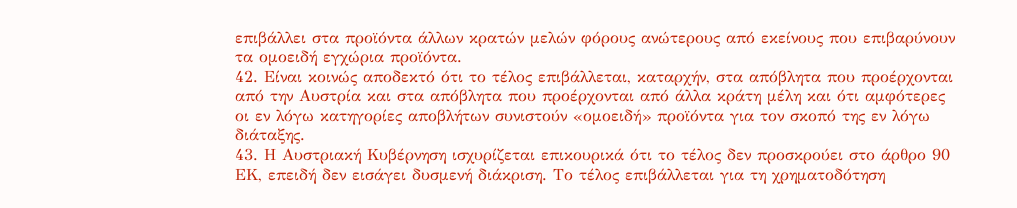επιβάλλει στα προϊόντα άλλων κρατών μελών φόρους ανώτερους από εκείνους που επιβαρύνουν τα ομοειδή εγχώρια προϊόντα.
42. Είναι κοινώς αποδεκτό ότι το τέλος επιβάλλεται, καταρχήν, στα απόβλητα που προέρχονται από την Αυστρία και στα απόβλητα που προέρχονται από άλλα κράτη μέλη και ότι αμφότερες οι εν λόγω κατηγορίες αποβλήτων συνιστούν «ομοειδή» προϊόντα για τον σκοπό της εν λόγω διάταξης.
43. Η Αυστριακή Κυβέρνηση ισχυρίζεται επικουρικά ότι το τέλος δεν προσκρούει στο άρθρο 90 ΕΚ, επειδή δεν εισάγει δυσμενή διάκριση. Το τέλος επιβάλλεται για τη χρηματοδότηση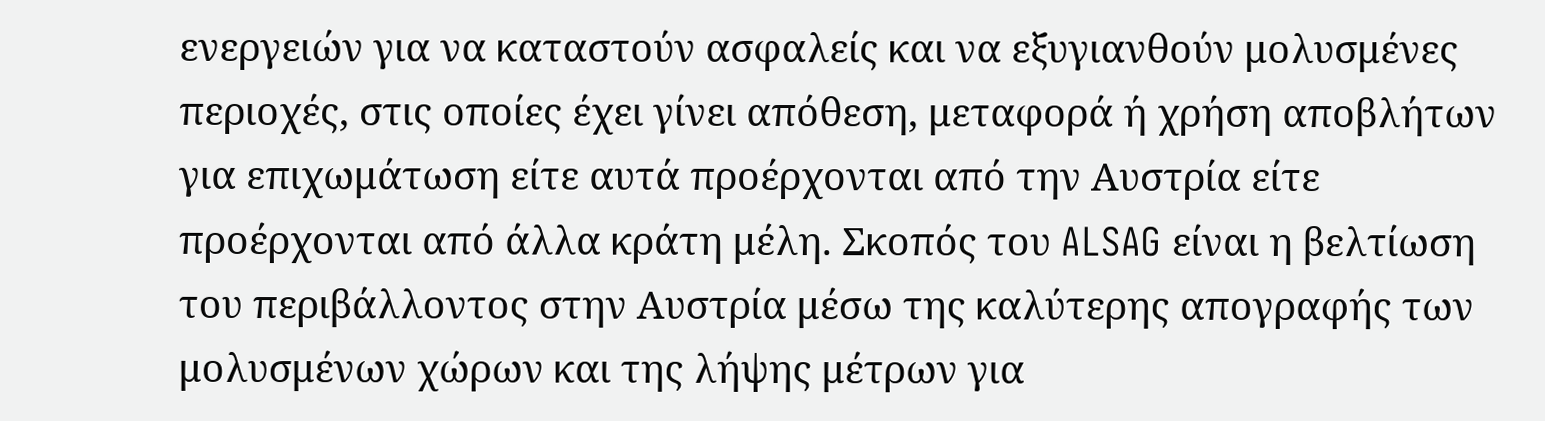ενεργειών για να καταστούν ασφαλείς και να εξυγιανθούν μολυσμένες περιοχές, στις οποίες έχει γίνει απόθεση, μεταφορά ή χρήση αποβλήτων για επιχωμάτωση είτε αυτά προέρχονται από την Αυστρία είτε προέρχονται από άλλα κράτη μέλη. Σκοπός του ALSAG είναι η βελτίωση του περιβάλλοντος στην Αυστρία μέσω της καλύτερης απογραφής των μολυσμένων χώρων και της λήψης μέτρων για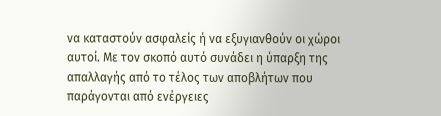να καταστούν ασφαλείς ή να εξυγιανθούν οι χώροι αυτοί. Με τον σκοπό αυτό συνάδει η ύπαρξη της απαλλαγής από το τέλος των αποβλήτων που παράγονται από ενέργειες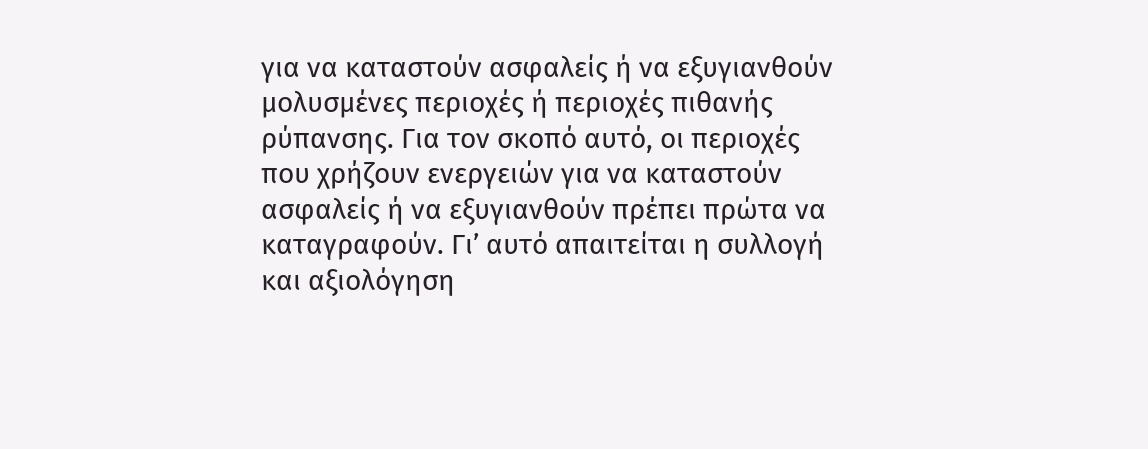για να καταστούν ασφαλείς ή να εξυγιανθούν μολυσμένες περιοχές ή περιοχές πιθανής ρύπανσης. Για τον σκοπό αυτό, οι περιοχές που χρήζουν ενεργειών για να καταστούν ασφαλείς ή να εξυγιανθούν πρέπει πρώτα να καταγραφούν. Γι’ αυτό απαιτείται η συλλογή και αξιολόγηση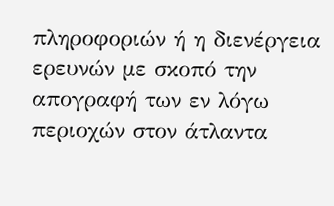πληροφοριών ή η διενέργεια ερευνών με σκοπό την απογραφή των εν λόγω περιοχών στον άτλαντα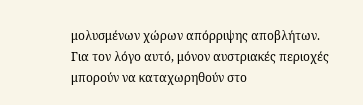μολυσμένων χώρων απόρριψης αποβλήτων. Για τον λόγο αυτό, μόνον αυστριακές περιοχές μπορούν να καταχωρηθούν στο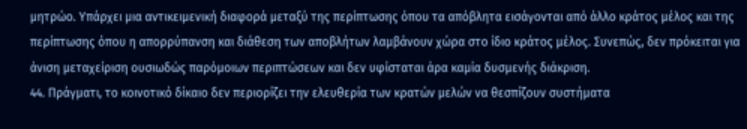μητρώο. Υπάρχει μια αντικειμενική διαφορά μεταξύ της περίπτωσης όπου τα απόβλητα εισάγονται από άλλο κράτος μέλος και της περίπτωσης όπου η απορρύπανση και διάθεση των αποβλήτων λαμβάνουν χώρα στο ίδιο κράτος μέλος. Συνεπώς, δεν πρόκειται για άνιση μεταχείριση ουσιωδώς παρόμοιων περιπτώσεων και δεν υφίσταται άρα καμία δυσμενής διάκριση.
44. Πράγματι, το κοινοτικό δίκαιο δεν περιορίζει την ελευθερία των κρατών μελών να θεσπίζουν συστήματα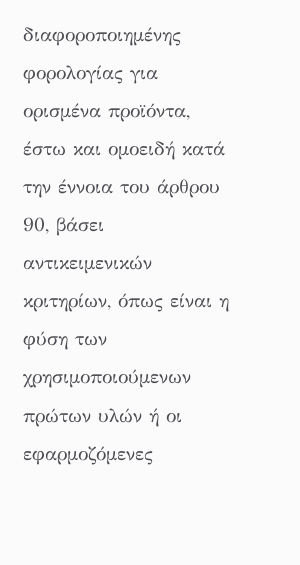διαφοροποιημένης φορολογίας για ορισμένα προϊόντα, έστω και ομοειδή κατά την έννοια του άρθρου 90, βάσει αντικειμενικών κριτηρίων, όπως είναι η φύση των χρησιμοποιούμενων πρώτων υλών ή οι εφαρμοζόμενες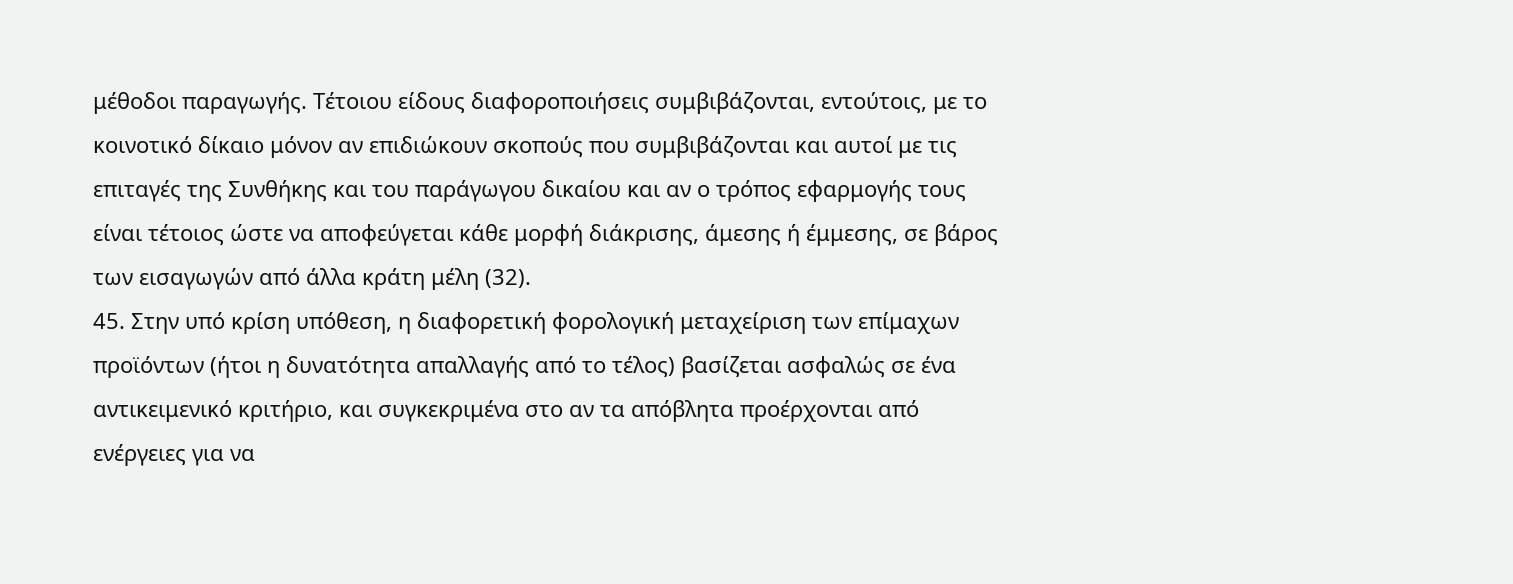μέθοδοι παραγωγής. Τέτοιου είδους διαφοροποιήσεις συμβιβάζονται, εντούτοις, με το κοινοτικό δίκαιο μόνον αν επιδιώκουν σκοπούς που συμβιβάζονται και αυτοί με τις επιταγές της Συνθήκης και του παράγωγου δικαίου και αν ο τρόπος εφαρμογής τους είναι τέτοιος ώστε να αποφεύγεται κάθε μορφή διάκρισης, άμεσης ή έμμεσης, σε βάρος των εισαγωγών από άλλα κράτη μέλη (32).
45. Στην υπό κρίση υπόθεση, η διαφορετική φορολογική μεταχείριση των επίμαχων προϊόντων (ήτοι η δυνατότητα απαλλαγής από το τέλος) βασίζεται ασφαλώς σε ένα αντικειμενικό κριτήριο, και συγκεκριμένα στο αν τα απόβλητα προέρχονται από ενέργειες για να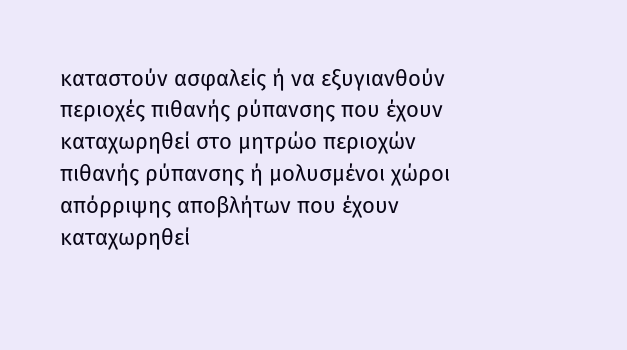καταστούν ασφαλείς ή να εξυγιανθούν περιοχές πιθανής ρύπανσης που έχουν καταχωρηθεί στο μητρώο περιοχών πιθανής ρύπανσης ή μολυσμένοι χώροι απόρριψης αποβλήτων που έχουν καταχωρηθεί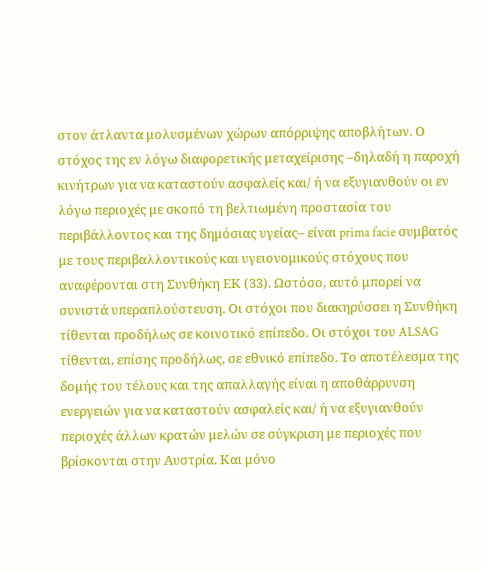στον άτλαντα μολυσμένων χώρων απόρριψης αποβλήτων. Ο στόχος της εν λόγω διαφορετικής μεταχείρισης –δηλαδή η παροχή κινήτρων για να καταστούν ασφαλείς και/ ή να εξυγιανθούν οι εν λόγω περιοχές με σκοπό τη βελτιωμένη προστασία του περιβάλλοντος και της δημόσιας υγείας– είναι prima facie συμβατός με τους περιβαλλοντικούς και υγειονομικούς στόχους που αναφέρονται στη Συνθήκη ΕΚ (33). Ωστόσο, αυτό μπορεί να συνιστά υπεραπλούστευση. Οι στόχοι που διακηρύσσει η Συνθήκη τίθενται προδήλως σε κοινοτικό επίπεδο. Οι στόχοι του ALSAG τίθενται, επίσης προδήλως, σε εθνικό επίπεδο. Το αποτέλεσμα της δομής του τέλους και της απαλλαγής είναι η αποθάρρυνση ενεργειών για να καταστούν ασφαλείς και/ ή να εξυγιανθούν περιοχές άλλων κρατών μελών σε σύγκριση με περιοχές που βρίσκονται στην Αυστρία. Και μόνο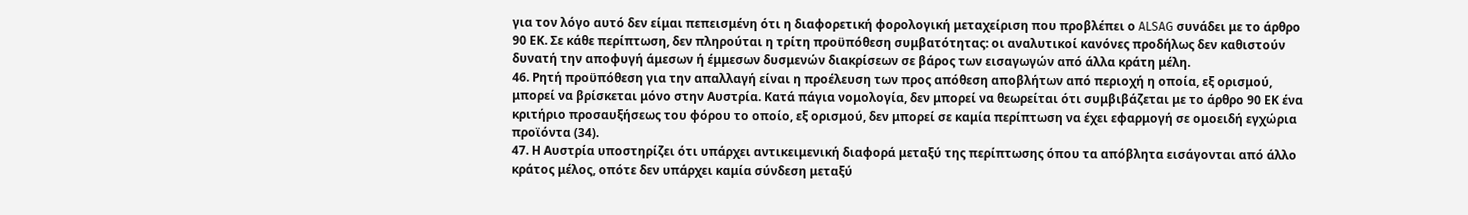για τον λόγο αυτό δεν είμαι πεπεισμένη ότι η διαφορετική φορολογική μεταχείριση που προβλέπει ο ALSAG συνάδει με το άρθρο 90 ΕΚ. Σε κάθε περίπτωση, δεν πληρούται η τρίτη προϋπόθεση συμβατότητας: οι αναλυτικοί κανόνες προδήλως δεν καθιστούν δυνατή την αποφυγή άμεσων ή έμμεσων δυσμενών διακρίσεων σε βάρος των εισαγωγών από άλλα κράτη μέλη.
46. Ρητή προϋπόθεση για την απαλλαγή είναι η προέλευση των προς απόθεση αποβλήτων από περιοχή η οποία, εξ ορισμού, μπορεί να βρίσκεται μόνο στην Αυστρία. Κατά πάγια νομολογία, δεν μπορεί να θεωρείται ότι συμβιβάζεται με το άρθρο 90 ΕΚ ένα κριτήριο προσαυξήσεως του φόρου το οποίο, εξ ορισμού, δεν μπορεί σε καμία περίπτωση να έχει εφαρμογή σε ομοειδή εγχώρια προϊόντα (34).
47. Η Αυστρία υποστηρίζει ότι υπάρχει αντικειμενική διαφορά μεταξύ της περίπτωσης όπου τα απόβλητα εισάγονται από άλλο κράτος μέλος, οπότε δεν υπάρχει καμία σύνδεση μεταξύ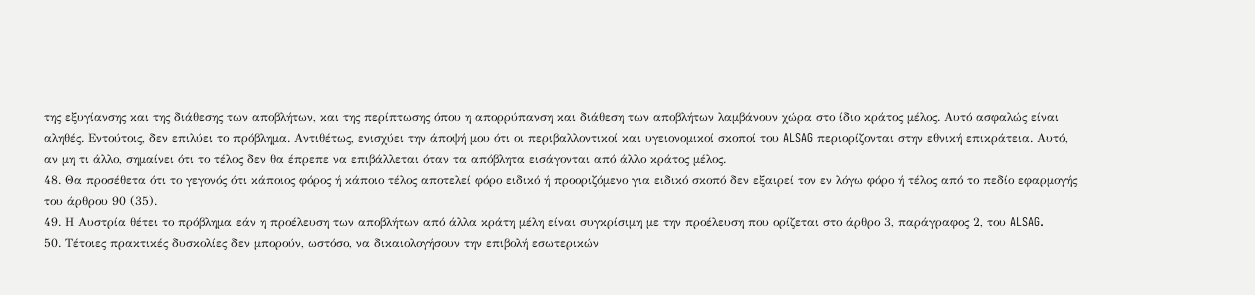της εξυγίανσης και της διάθεσης των αποβλήτων, και της περίπτωσης όπου η απορρύπανση και διάθεση των αποβλήτων λαμβάνουν χώρα στο ίδιο κράτος μέλος. Αυτό ασφαλώς είναι αληθές. Εντούτοις, δεν επιλύει το πρόβλημα. Αντιθέτως, ενισχύει την άποψή μου ότι οι περιβαλλοντικοί και υγειονομικοί σκοποί του ALSAG περιορίζονται στην εθνική επικράτεια. Αυτό, αν μη τι άλλο, σημαίνει ότι το τέλος δεν θα έπρεπε να επιβάλλεται όταν τα απόβλητα εισάγονται από άλλο κράτος μέλος.
48. Θα προσέθετα ότι το γεγονός ότι κάποιος φόρος ή κάποιο τέλος αποτελεί φόρο ειδικό ή προοριζόμενο για ειδικό σκοπό δεν εξαιρεί τον εν λόγω φόρο ή τέλος από το πεδίο εφαρμογής του άρθρου 90 (35).
49. Η Αυστρία θέτει το πρόβλημα εάν η προέλευση των αποβλήτων από άλλα κράτη μέλη είναι συγκρίσιμη με την προέλευση που ορίζεται στο άρθρο 3, παράγραφος 2, του ALSAG.
50. Τέτοιες πρακτικές δυσκολίες δεν μπορούν, ωστόσο, να δικαιολογήσουν την επιβολή εσωτερικών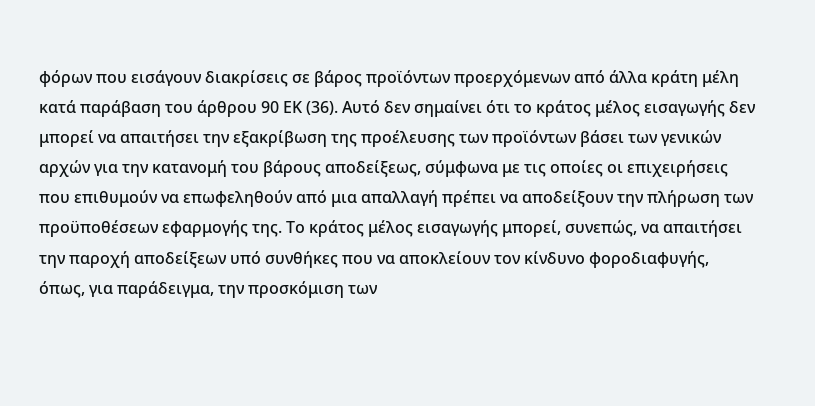φόρων που εισάγουν διακρίσεις σε βάρος προϊόντων προερχόμενων από άλλα κράτη μέλη κατά παράβαση του άρθρου 90 ΕΚ (36). Αυτό δεν σημαίνει ότι το κράτος μέλος εισαγωγής δεν μπορεί να απαιτήσει την εξακρίβωση της προέλευσης των προϊόντων βάσει των γενικών αρχών για την κατανομή του βάρους αποδείξεως, σύμφωνα με τις οποίες οι επιχειρήσεις που επιθυμούν να επωφεληθούν από μια απαλλαγή πρέπει να αποδείξουν την πλήρωση των προϋποθέσεων εφαρμογής της. Το κράτος μέλος εισαγωγής μπορεί, συνεπώς, να απαιτήσει την παροχή αποδείξεων υπό συνθήκες που να αποκλείουν τον κίνδυνο φοροδιαφυγής, όπως, για παράδειγμα, την προσκόμιση των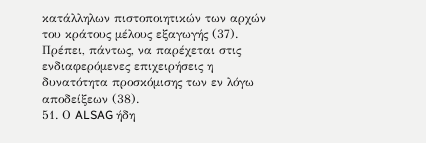κατάλληλων πιστοποιητικών των αρχών του κράτους μέλους εξαγωγής (37). Πρέπει, πάντως, να παρέχεται στις ενδιαφερόμενες επιχειρήσεις η δυνατότητα προσκόμισης των εν λόγω αποδείξεων (38).
51. Ο ALSAG ήδη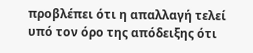προβλέπει ότι η απαλλαγή τελεί υπό τον όρο της απόδειξης ότι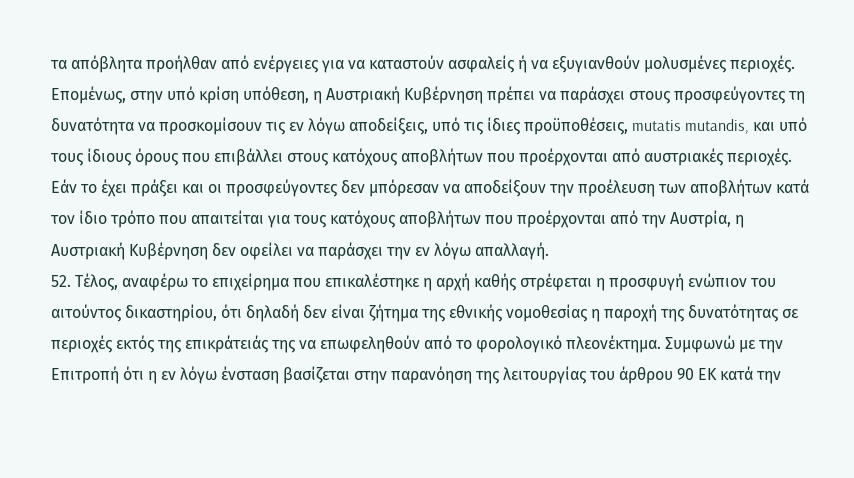τα απόβλητα προήλθαν από ενέργειες για να καταστούν ασφαλείς ή να εξυγιανθούν μολυσμένες περιοχές. Επομένως, στην υπό κρίση υπόθεση, η Αυστριακή Κυβέρνηση πρέπει να παράσχει στους προσφεύγοντες τη δυνατότητα να προσκομίσουν τις εν λόγω αποδείξεις, υπό τις ίδιες προϋποθέσεις, mutatis mutandis, και υπό τους ίδιους όρους που επιβάλλει στους κατόχους αποβλήτων που προέρχονται από αυστριακές περιοχές. Εάν το έχει πράξει και οι προσφεύγοντες δεν μπόρεσαν να αποδείξουν την προέλευση των αποβλήτων κατά τον ίδιο τρόπο που απαιτείται για τους κατόχους αποβλήτων που προέρχονται από την Αυστρία, η Αυστριακή Κυβέρνηση δεν οφείλει να παράσχει την εν λόγω απαλλαγή.
52. Τέλος, αναφέρω το επιχείρημα που επικαλέστηκε η αρχή καθής στρέφεται η προσφυγή ενώπιον του αιτούντος δικαστηρίου, ότι δηλαδή δεν είναι ζήτημα της εθνικής νομοθεσίας η παροχή της δυνατότητας σε περιοχές εκτός της επικράτειάς της να επωφεληθούν από το φορολογικό πλεονέκτημα. Συμφωνώ με την Επιτροπή ότι η εν λόγω ένσταση βασίζεται στην παρανόηση της λειτουργίας του άρθρου 90 ΕΚ κατά την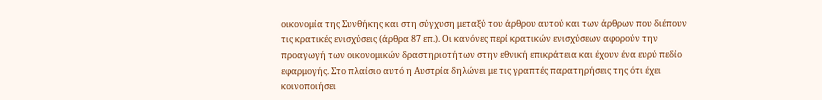οικονομία της Συνθήκης και στη σύγχυση μεταξύ του άρθρου αυτού και των άρθρων που διέπουν τις κρατικές ενισχύσεις (άρθρα 87 επ.). Οι κανόνες περί κρατικών ενισχύσεων αφορούν την προαγωγή των οικονομικών δραστηριοτήτων στην εθνική επικράτεια και έχουν ένα ευρύ πεδίο εφαρμογής. Στο πλαίσιο αυτό η Αυστρία δηλώνει με τις γραπτές παρατηρήσεις της ότι έχει κοινοποιήσει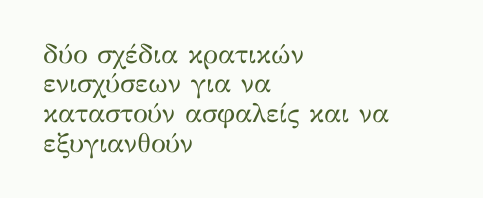δύο σχέδια κρατικών ενισχύσεων για να καταστούν ασφαλείς και να εξυγιανθούν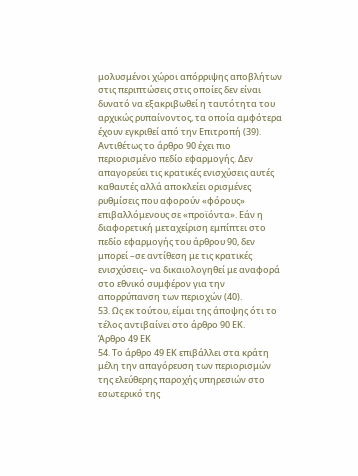μολυσμένοι χώροι απόρριψης αποβλήτων στις περιπτώσεις στις οποίες δεν είναι δυνατό να εξακριβωθεί η ταυτότητα του αρχικώς ρυπαίνοντος, τα οποία αμφότερα έχουν εγκριθεί από την Επιτροπή (39). Αντιθέτως το άρθρο 90 έχει πιο περιορισμένο πεδίο εφαρμογής. Δεν απαγορεύει τις κρατικές ενισχύσεις αυτές καθαυτές αλλά αποκλείει ορισμένες ρυθμίσεις που αφορούν «φόρους» επιβαλλόμενους σε «προϊόντα». Εάν η διαφορετική μεταχείριση εμπίπτει στο πεδίο εφαρμογής του άρθρου 90, δεν μπορεί –σε αντίθεση με τις κρατικές ενισχύσεις– να δικαιολογηθεί με αναφορά στο εθνικό συμφέρον για την απορρύπανση των περιοχών (40).
53. Ως εκ τούτου, είμαι της άποψης ότι το τέλος αντιβαίνει στο άρθρο 90 ΕΚ.
Άρθρο 49 ΕΚ
54. Το άρθρο 49 ΕΚ επιβάλλει στα κράτη μέλη την απαγόρευση των περιορισμών της ελεύθερης παροχής υπηρεσιών στο εσωτερικό της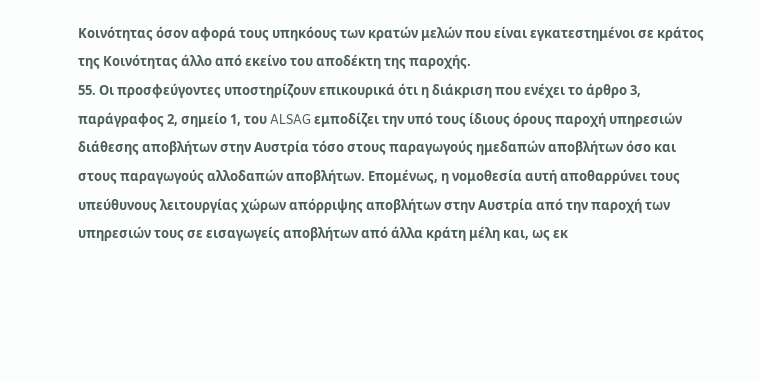Κοινότητας όσον αφορά τους υπηκόους των κρατών μελών που είναι εγκατεστημένοι σε κράτος της Κοινότητας άλλο από εκείνο του αποδέκτη της παροχής.
55. Οι προσφεύγοντες υποστηρίζουν επικουρικά ότι η διάκριση που ενέχει το άρθρο 3, παράγραφος 2, σημείο 1, του ALSAG εμποδίζει την υπό τους ίδιους όρους παροχή υπηρεσιών διάθεσης αποβλήτων στην Αυστρία τόσο στους παραγωγούς ημεδαπών αποβλήτων όσο και στους παραγωγούς αλλοδαπών αποβλήτων. Επομένως, η νομοθεσία αυτή αποθαρρύνει τους υπεύθυνους λειτουργίας χώρων απόρριψης αποβλήτων στην Αυστρία από την παροχή των υπηρεσιών τους σε εισαγωγείς αποβλήτων από άλλα κράτη μέλη και, ως εκ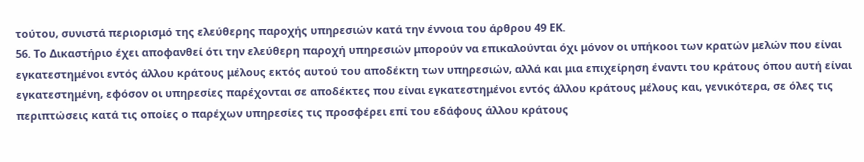τούτου, συνιστά περιορισμό της ελεύθερης παροχής υπηρεσιών κατά την έννοια του άρθρου 49 ΕΚ.
56. Το Δικαστήριο έχει αποφανθεί ότι την ελεύθερη παροχή υπηρεσιών μπορούν να επικαλούνται όχι μόνον οι υπήκοοι των κρατών μελών που είναι εγκατεστημένοι εντός άλλου κράτους μέλους εκτός αυτού του αποδέκτη των υπηρεσιών, αλλά και μια επιχείρηση έναντι του κράτους όπου αυτή είναι εγκατεστημένη, εφόσον οι υπηρεσίες παρέχονται σε αποδέκτες που είναι εγκατεστημένοι εντός άλλου κράτους μέλους και, γενικότερα, σε όλες τις περιπτώσεις κατά τις οποίες ο παρέχων υπηρεσίες τις προσφέρει επί του εδάφους άλλου κράτους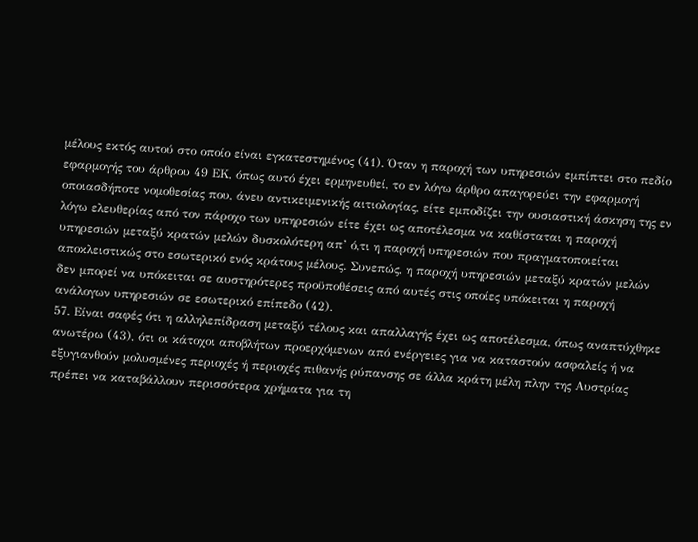μέλους εκτός αυτού στο οποίο είναι εγκατεστημένος (41). Όταν η παροχή των υπηρεσιών εμπίπτει στο πεδίο εφαρμογής του άρθρου 49 ΕΚ, όπως αυτό έχει ερμηνευθεί, το εν λόγω άρθρο απαγορεύει την εφαρμογή οποιασδήποτε νομοθεσίας που, άνευ αντικειμενικής αιτιολογίας, είτε εμποδίζει την ουσιαστική άσκηση της εν λόγω ελευθερίας από τον πάροχο των υπηρεσιών είτε έχει ως αποτέλεσμα να καθίσταται η παροχή υπηρεσιών μεταξύ κρατών μελών δυσκολότερη απ’ ό,τι η παροχή υπηρεσιών που πραγματοποιείται αποκλειστικώς στο εσωτερικό ενός κράτους μέλους. Συνεπώς, η παροχή υπηρεσιών μεταξύ κρατών μελών δεν μπορεί να υπόκειται σε αυστηρότερες προϋποθέσεις από αυτές στις οποίες υπόκειται η παροχή ανάλογων υπηρεσιών σε εσωτερικό επίπεδο (42).
57. Είναι σαφές ότι η αλληλεπίδραση μεταξύ τέλους και απαλλαγής έχει ως αποτέλεσμα, όπως αναπτύχθηκε ανωτέρω (43), ότι οι κάτοχοι αποβλήτων προερχόμενων από ενέργειες για να καταστούν ασφαλείς ή να εξυγιανθούν μολυσμένες περιοχές ή περιοχές πιθανής ρύπανσης σε άλλα κράτη μέλη πλην της Αυστρίας πρέπει να καταβάλλουν περισσότερα χρήματα για τη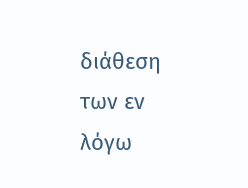διάθεση των εν λόγω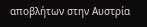αποβλήτων στην Αυστρία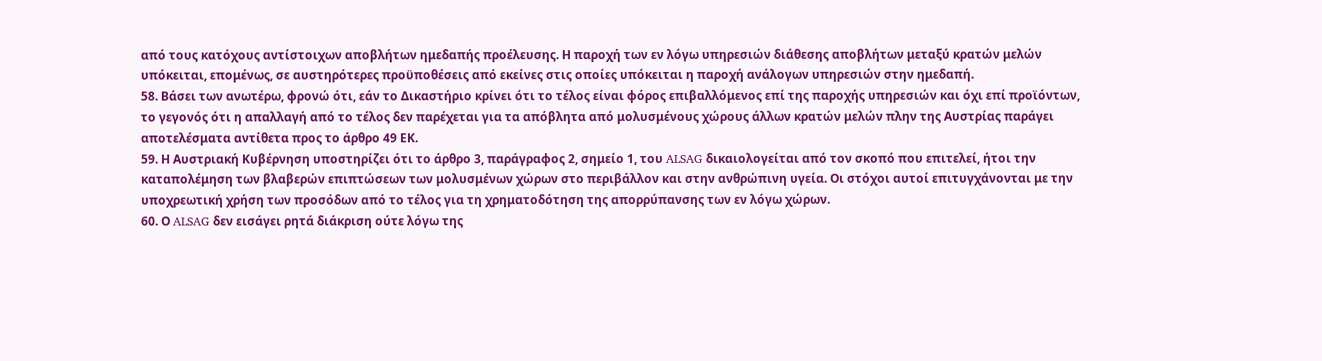από τους κατόχους αντίστοιχων αποβλήτων ημεδαπής προέλευσης. Η παροχή των εν λόγω υπηρεσιών διάθεσης αποβλήτων μεταξύ κρατών μελών υπόκειται, επομένως, σε αυστηρότερες προϋποθέσεις από εκείνες στις οποίες υπόκειται η παροχή ανάλογων υπηρεσιών στην ημεδαπή.
58. Βάσει των ανωτέρω, φρονώ ότι, εάν το Δικαστήριο κρίνει ότι το τέλος είναι φόρος επιβαλλόμενος επί της παροχής υπηρεσιών και όχι επί προϊόντων, το γεγονός ότι η απαλλαγή από το τέλος δεν παρέχεται για τα απόβλητα από μολυσμένους χώρους άλλων κρατών μελών πλην της Αυστρίας παράγει αποτελέσματα αντίθετα προς το άρθρο 49 ΕΚ.
59. Η Αυστριακή Κυβέρνηση υποστηρίζει ότι το άρθρο 3, παράγραφος 2, σημείο 1, του ALSAG δικαιολογείται από τον σκοπό που επιτελεί, ήτοι την καταπολέμηση των βλαβερών επιπτώσεων των μολυσμένων χώρων στο περιβάλλον και στην ανθρώπινη υγεία. Οι στόχοι αυτοί επιτυγχάνονται με την υποχρεωτική χρήση των προσόδων από το τέλος για τη χρηματοδότηση της απορρύπανσης των εν λόγω χώρων.
60. Ο ALSAG δεν εισάγει ρητά διάκριση ούτε λόγω της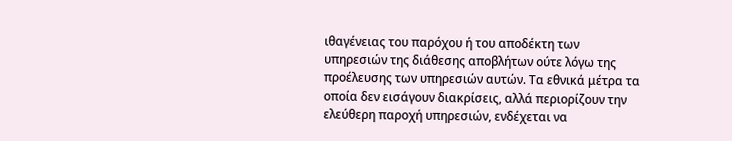ιθαγένειας του παρόχου ή του αποδέκτη των υπηρεσιών της διάθεσης αποβλήτων ούτε λόγω της προέλευσης των υπηρεσιών αυτών. Τα εθνικά μέτρα τα οποία δεν εισάγουν διακρίσεις, αλλά περιορίζουν την ελεύθερη παροχή υπηρεσιών, ενδέχεται να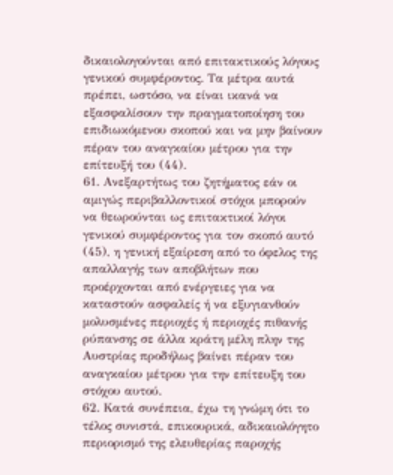δικαιολογούνται από επιτακτικούς λόγους γενικού συμφέροντος. Τα μέτρα αυτά πρέπει, ωστόσο, να είναι ικανά να εξασφαλίσουν την πραγματοποίηση του επιδιωκόμενου σκοπού και να μην βαίνουν πέραν του αναγκαίου μέτρου για την επίτευξή του (44).
61. Ανεξαρτήτως του ζητήματος εάν οι αμιγώς περιβαλλοντικοί στόχοι μπορούν να θεωρούνται ως επιτακτικοί λόγοι γενικού συμφέροντος για τον σκοπό αυτό (45), η γενική εξαίρεση από το όφελος της απαλλαγής των αποβλήτων που προέρχονται από ενέργειες για να καταστούν ασφαλείς ή να εξυγιανθούν μολυσμένες περιοχές ή περιοχές πιθανής ρύπανσης σε άλλα κράτη μέλη πλην της Αυστρίας προδήλως βαίνει πέραν του αναγκαίου μέτρου για την επίτευξη του στόχου αυτού.
62. Κατά συνέπεια, έχω τη γνώμη ότι το τέλος συνιστά, επικουρικά, αδικαιολόγητο περιορισμό της ελευθερίας παροχής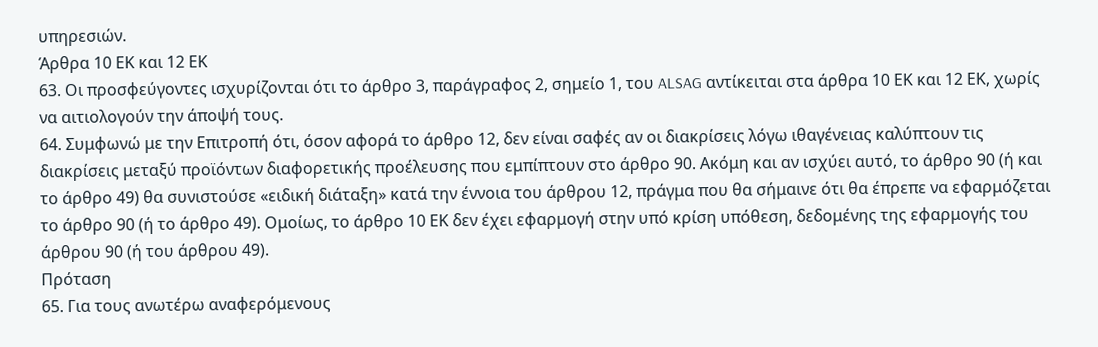υπηρεσιών.
Άρθρα 10 ΕΚ και 12 ΕΚ
63. Οι προσφεύγοντες ισχυρίζονται ότι το άρθρο 3, παράγραφος 2, σημείο 1, του ALSAG αντίκειται στα άρθρα 10 ΕΚ και 12 ΕΚ, χωρίς να αιτιολογούν την άποψή τους.
64. Συμφωνώ με την Επιτροπή ότι, όσον αφορά το άρθρο 12, δεν είναι σαφές αν οι διακρίσεις λόγω ιθαγένειας καλύπτουν τις διακρίσεις μεταξύ προϊόντων διαφορετικής προέλευσης που εμπίπτουν στο άρθρο 90. Ακόμη και αν ισχύει αυτό, το άρθρο 90 (ή και το άρθρο 49) θα συνιστούσε «ειδική διάταξη» κατά την έννοια του άρθρου 12, πράγμα που θα σήμαινε ότι θα έπρεπε να εφαρμόζεται το άρθρο 90 (ή το άρθρο 49). Ομοίως, το άρθρο 10 ΕΚ δεν έχει εφαρμογή στην υπό κρίση υπόθεση, δεδομένης της εφαρμογής του άρθρου 90 (ή του άρθρου 49).
Πρόταση
65. Για τους ανωτέρω αναφερόμενους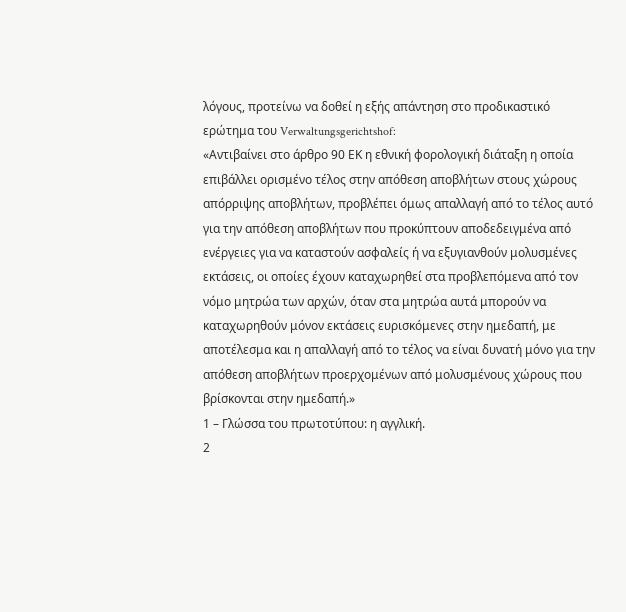λόγους, προτείνω να δοθεί η εξής απάντηση στο προδικαστικό ερώτημα του Verwaltungsgerichtshof:
«Αντιβαίνει στο άρθρο 90 ΕΚ η εθνική φορολογική διάταξη η οποία επιβάλλει ορισμένο τέλος στην απόθεση αποβλήτων στους χώρους απόρριψης αποβλήτων, προβλέπει όμως απαλλαγή από το τέλος αυτό για την απόθεση αποβλήτων που προκύπτουν αποδεδειγμένα από ενέργειες για να καταστούν ασφαλείς ή να εξυγιανθούν μολυσμένες εκτάσεις, οι οποίες έχουν καταχωρηθεί στα προβλεπόμενα από τον νόμο μητρώα των αρχών, όταν στα μητρώα αυτά μπορούν να καταχωρηθούν μόνον εκτάσεις ευρισκόμενες στην ημεδαπή, με αποτέλεσμα και η απαλλαγή από το τέλος να είναι δυνατή μόνο για την απόθεση αποβλήτων προερχομένων από μολυσμένους χώρους που βρίσκονται στην ημεδαπή.»
1 – Γλώσσα του πρωτοτύπου: η αγγλική.
2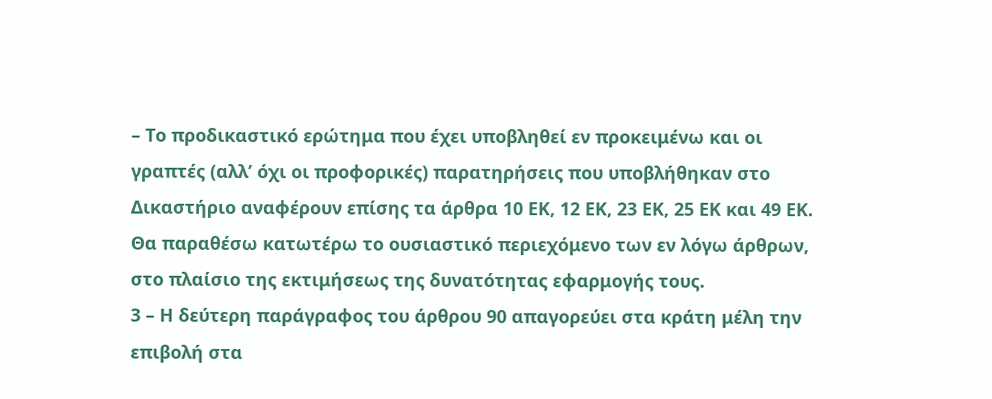– Το προδικαστικό ερώτημα που έχει υποβληθεί εν προκειμένω και οι γραπτές (αλλ’ όχι οι προφορικές) παρατηρήσεις που υποβλήθηκαν στο Δικαστήριο αναφέρουν επίσης τα άρθρα 10 ΕΚ, 12 ΕΚ, 23 ΕΚ, 25 ΕΚ και 49 ΕΚ. Θα παραθέσω κατωτέρω το ουσιαστικό περιεχόμενο των εν λόγω άρθρων, στο πλαίσιο της εκτιμήσεως της δυνατότητας εφαρμογής τους.
3 – Η δεύτερη παράγραφος του άρθρου 90 απαγορεύει στα κράτη μέλη την επιβολή στα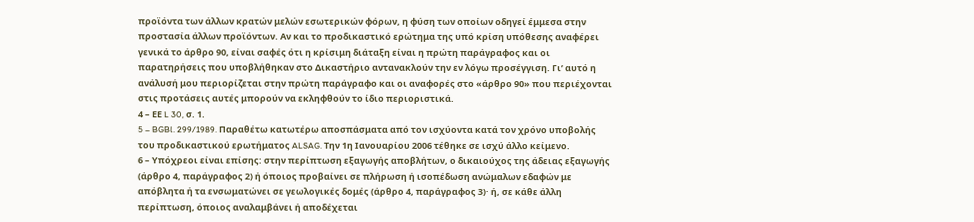προϊόντα των άλλων κρατών μελών εσωτερικών φόρων, η φύση των οποίων οδηγεί έμμεσα στην προστασία άλλων προϊόντων. Αν και το προδικαστικό ερώτημα της υπό κρίση υπόθεσης αναφέρει γενικά το άρθρο 90, είναι σαφές ότι η κρίσιμη διάταξη είναι η πρώτη παράγραφος και οι παρατηρήσεις που υποβλήθηκαν στο Δικαστήριο αντανακλούν την εν λόγω προσέγγιση. Γι’ αυτό η ανάλυσή μου περιορίζεται στην πρώτη παράγραφο και οι αναφορές στο «άρθρο 90» που περιέχονται στις προτάσεις αυτές μπορούν να εκληφθούν το ίδιο περιοριστικά.
4 – ΕΕ L 30, σ. 1.
5 – BGBl. 299/1989. Παραθέτω κατωτέρω αποσπάσματα από τον ισχύοντα κατά τον χρόνο υποβολής του προδικαστικού ερωτήματος ALSAG. Την 1η Ιανουαρίου 2006 τέθηκε σε ισχύ άλλο κείμενο.
6 – Υπόχρεοι είναι επίσης: στην περίπτωση εξαγωγής αποβλήτων, ο δικαιούχος της άδειας εξαγωγής (άρθρο 4, παράγραφος 2) ή όποιος προβαίνει σε πλήρωση ή ισοπέδωση ανώμαλων εδαφών με απόβλητα ή τα ενσωματώνει σε γεωλογικές δομές (άρθρο 4, παράγραφος 3)· ή, σε κάθε άλλη περίπτωση, όποιος αναλαμβάνει ή αποδέχεται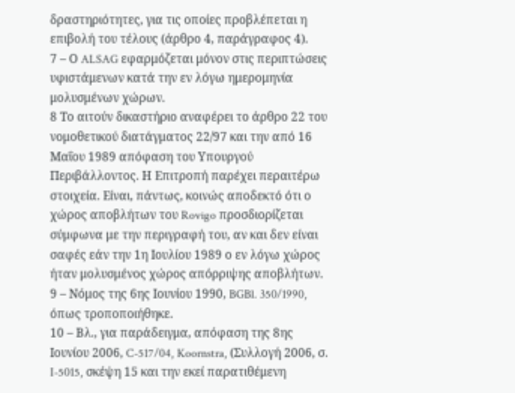δραστηριότητες, για τις οποίες προβλέπεται η επιβολή του τέλους (άρθρο 4, παράγραφος 4).
7 – Ο ALSAG εφαρμόζεται μόνον στις περιπτώσεις υφιστάμενων κατά την εν λόγω ημερομηνία μολυσμένων χώρων.
8 Το αιτούν δικαστήριο αναφέρει το άρθρο 22 του νομοθετικού διατάγματος 22/97 και την από 16 Μαΐου 1989 απόφαση του Υπουργού Περιβάλλοντος. Η Επιτροπή παρέχει περαιτέρω στοιχεία. Είναι, πάντως, κοινώς αποδεκτό ότι ο χώρος αποβλήτων του Rovigo προσδιορίζεται σύμφωνα με την περιγραφή του, αν και δεν είναι σαφές εάν την 1η Ιουλίου 1989 ο εν λόγω χώρος ήταν μολυσμένος χώρος απόρριψης αποβλήτων.
9 – Νόμος της 6ης Ιουνίου 1990, BGBl. 350/1990, όπως τροποποιήθηκε.
10 – Βλ., για παράδειγμα, απόφαση της 8ης Ιουνίου 2006, C-517/04, Koornstra, (Συλλογή 2006, σ. I-5015, σκέψη 15 και την εκεί παρατιθέμενη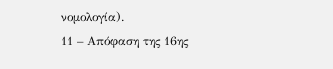νομολογία).
11 – Απόφαση της 16ης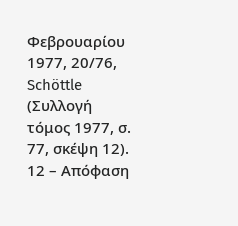Φεβρουαρίου 1977, 20/76, Schöttle (Συλλογή τόμος 1977, σ. 77, σκέψη 12).
12 – Απόφαση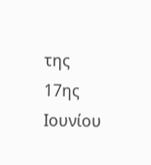της 17ης Ιουνίου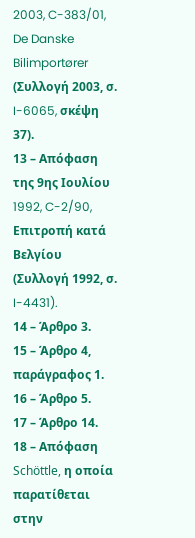2003, C-383/01, De Danske Bilimportører (Συλλογή 2003, σ. I-6065, σκέψη 37).
13 – Απόφαση της 9ης Ιουλίου 1992, C-2/90, Επιτροπή κατά Βελγίου (Συλλογή 1992, σ. I-4431).
14 – Άρθρο 3.
15 – Άρθρο 4, παράγραφος 1.
16 – Άρθρο 5.
17 – Άρθρο 14.
18 – Απόφαση Schöttle, η οποία παρατίθεται στην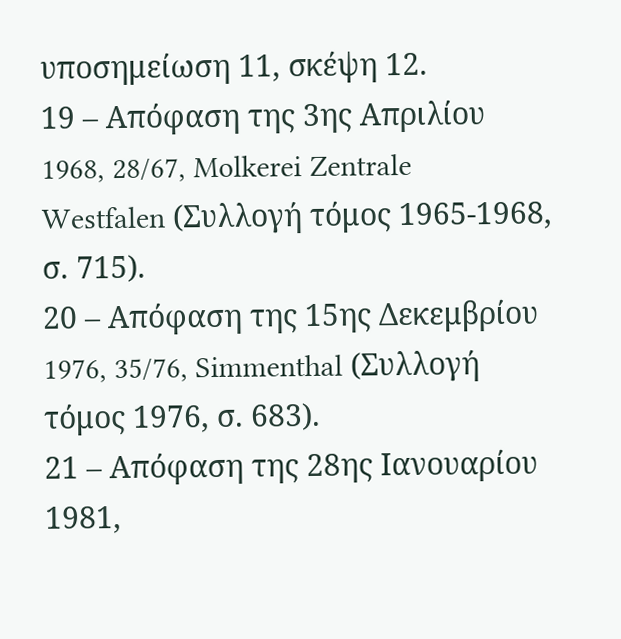υποσημείωση 11, σκέψη 12.
19 – Απόφαση της 3ης Απριλίου 1968, 28/67, Molkerei Zentrale Westfalen (Συλλογή τόμος 1965-1968, σ. 715).
20 – Απόφαση της 15ης Δεκεμβρίου 1976, 35/76, Simmenthal (Συλλογή τόμος 1976, σ. 683).
21 – Απόφαση της 28ης Ιανουαρίου 1981,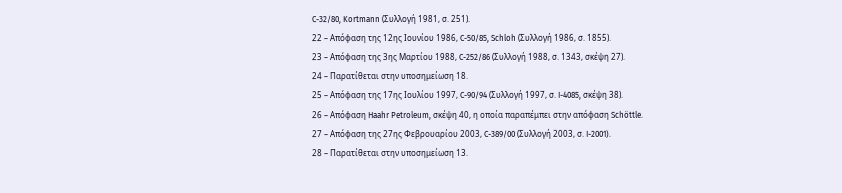C-32/80, Kortmann (Συλλογή 1981, σ. 251).
22 – Απόφαση της 12ης Ιουνίου 1986, C-50/85, Schloh (Συλλογή 1986, σ. 1855).
23 – Απόφαση της 3ης Μαρτίου 1988, C-252/86 (Συλλογή 1988, σ. 1343, σκέψη 27).
24 – Παρατίθεται στην υποσημείωση 18.
25 – Απόφαση της 17ης Ιουλίου 1997, C-90/94 (Συλλογή 1997, σ. I-4085, σκέψη 38).
26 – Απόφαση Haahr Petroleum, σκέψη 40, η οποία παραπέμπει στην απόφαση Schöttle.
27 – Απόφαση της 27ης Φεβρουαρίου 2003, C-389/00 (Συλλογή 2003, σ. I-2001).
28 – Παρατίθεται στην υποσημείωση 13.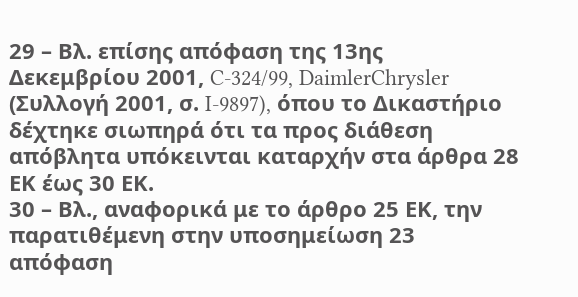29 – Βλ. επίσης απόφαση της 13ης Δεκεμβρίου 2001, C-324/99, DaimlerChrysler (Συλλογή 2001, σ. I-9897), όπου το Δικαστήριο δέχτηκε σιωπηρά ότι τα προς διάθεση απόβλητα υπόκεινται καταρχήν στα άρθρα 28 ΕΚ έως 30 ΕΚ.
30 – Βλ., αναφορικά με το άρθρο 25 ΕΚ, την παρατιθέμενη στην υποσημείωση 23 απόφαση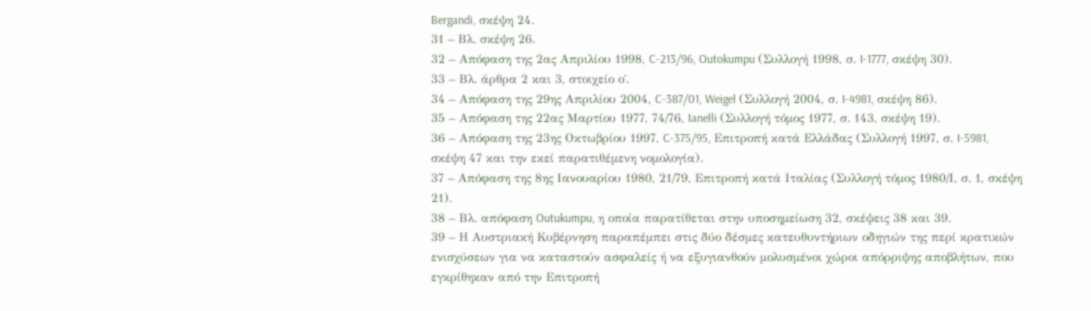Bergandi, σκέψη 24.
31 – Βλ. σκέψη 26.
32 – Απόφαση της 2ας Απριλίου 1998, C-213/96, Outokumpu (Συλλογή 1998, σ. I-1777, σκέψη 30).
33 – Βλ. άρθρα 2 και 3, στοιχείο ο΄.
34 – Απόφαση της 29ης Απριλίου 2004, C-387/01, Weigel (Συλλογή 2004, σ. I-4981, σκέψη 86).
35 – Απόφαση της 22ας Μαρτίου 1977, 74/76, Ianelli (Συλλογή τόμος 1977, σ. 143, σκέψη 19).
36 – Απόφαση της 23ης Οκτωβρίου 1997, C-375/95, Επιτροπή κατά Ελλάδας (Συλλογή 1997, σ. I-5981, σκέψη 47 και την εκεί παρατιθέμενη νομολογία).
37 – Απόφαση της 8ης Ιανουαρίου 1980, 21/79, Επιτροπή κατά Ιταλίας (Συλλογή τόμος 1980/Ι, σ. 1, σκέψη 21).
38 – Βλ. απόφαση Outukumpu, η οποία παρατίθεται στην υποσημείωση 32, σκέψεις 38 και 39.
39 – Η Αυστριακή Κυβέρνηση παραπέμπει στις δύο δέσμες κατευθυντήριων οδηγιών της περί κρατικών ενισχύσεων για να καταστούν ασφαλείς ή να εξυγιανθούν μολυσμένοι χώροι απόρριψης αποβλήτων, που εγκρίθηκαν από την Επιτροπή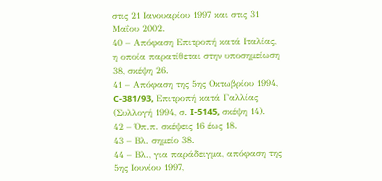στις 21 Ιανουαρίου 1997 και στις 31 Μαΐου 2002.
40 – Απόφαση Επιτροπή κατά Ιταλίας, η οποία παρατίθεται στην υποσημείωση 38, σκέψη 26.
41 – Απόφαση της 5ης Οκτωβρίου 1994, C-381/93, Επιτροπή κατά Γαλλίας (Συλλογή 1994, σ. I-5145, σκέψη 14).
42 – Όπ.π. σκέψεις 16 έως 18.
43 – Βλ. σημείο 38.
44 – Βλ., για παράδειγμα, απόφαση της 5ης Ιουνίου 1997,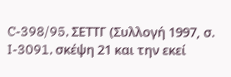C-398/95, ΣΕΤΤΓ (Συλλογή 1997, σ. I-3091, σκέψη 21 και την εκεί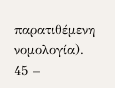παρατιθέμενη νομολογία).
45 –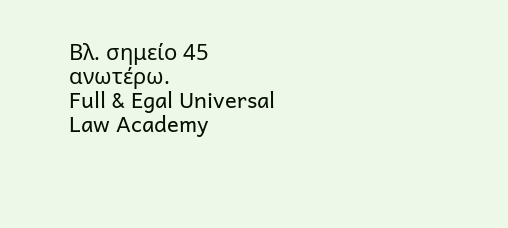Βλ. σημείο 45 ανωτέρω.
Full & Egal Universal Law Academy